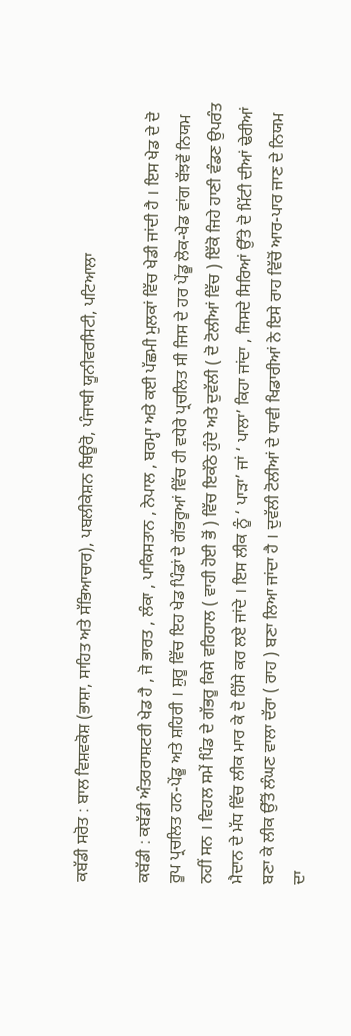ਕਬੱਡੀ ਸਰੋਤ : ਬਾਲ ਵਿਸ਼ਵਕੋਸ਼ (ਭਾਸ਼ਾ, ਸਾਹਿਤ ਅਤੇ ਸੱਭਿਆਚਾਰ), ਪਬਲੀਕੇਸ਼ਨ ਬਿਊਰੋ, ਪੰਜਾਬੀ ਯੂਨੀਵਰਸਿਟੀ, ਪਟਿਆਲਾ

ਕਬੱਡੀ : ਕਬੱਡੀ ਅੰਤਰਰਾਸ਼ਟਰੀ ਖੇਡ ਹੈ , ਜੋ ਭਾਰਤ , ਲੰਕਾ , ਪਾਕਿਸਤਾਨ , ਨੇਪਾਲ , ਬਰਮ੍ਹਾ ਅਤੇ ਕਈ ਪੱਛਮੀ ਮੁਲਕਾਂ ਵਿੱਚ ਖੇਡੀ ਜਾਂਦੀ ਹੈ । ਇਸ ਖੇਡ ਦੇ ਦੋ ਰੂਪ ਪ੍ਰਚਲਿਤ ਹਨ-ਪੇਂਡੂ ਅਤੇ ਸ਼ਹਿਰੀ । ਸ਼ੁਰੂ ਵਿੱਚ ਇਹ ਖੇਡ ਪਿੰਡਾਂ ਦੇ ਗੱਭਰੂਆਂ ਵਿੱਚ ਹੀ ਵਧੇਰੇ ਪ੍ਰਚਲਿਤ ਸੀ ਜਿਸ ਦੇ ਹਰ ਪੇਂਡੂ ਲੋਕ-ਖੇਡ ਵਾਂਗ ਬੱਝਵੇਂ ਨਿਯਮ ਨਹੀਂ ਸਨ । ਵਿਹਲ ਸਮੇਂ ਪਿੰਡ ਦੇ ਗੱਭਰੂ ਕਿਸੇ ਵਰਿਹਾਲ ( ਵਾਹੀ ਹੋਈ ਭੋਂ ) ਵਿੱਚ ਇਕੱਠੇ ਹੁੰਦੇ ਅਤੇ ਦੁਵੱਲੀ ( ਦੋ ਟੋਲੀਆਂ ਵਿੱਚ ) ਇੱਕੋ ਜਿਹੇ ਹਾਣੀ ਵੰਡਣ ਉਪਰੰਤ ਮੈਦਾਨ ਦੇ ਮੱਧ ਵਿੱਚ ਲੀਕ ਮਾਰ ਕੇ ਦੋ ਹਿੱਸੇ ਕਰ ਲਏ ਜਾਂਦੇ । ਇਸ ਲੀਕ ਨੂੰ ‘ ਪਾੜਾ’ ਜਾਂ ‘ ਪਾਲਾ’ ਕਿਹਾ ਜਾਂਦਾ , ਜਿਸਦੇ ਸਿਰਿਆਂ ਉੱਤੇ ਦੋ ਮਿੱਟੀ ਦੀਆਂ ਢੇਰੀਆਂ ਬਣਾ ਕੇ ਲੀਕ ਉੱਤੋਂ ਲੰਘਣ ਵਾਲਾ ਦੱਰਾ ( ਰਾਹ ) ਬਣਾ ਲਿਆ ਜਾਂਦਾ ਹੈ । ਦੁਵੱਲੀ ਟੋਲੀਆਂ ਦੇ ਧਾਵੀ ਖਿਡਾਰੀਆਂ ਨੇ ਇਸੇ ਰਾਹ ਵਿੱਚੋਂ ਆਰ-ਪਾਰ ਜਾਣ ਦੇ ਨਿਯਮ ਦਾ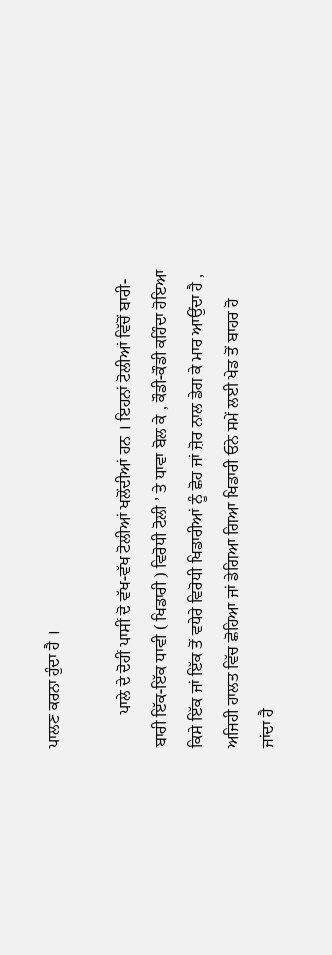ਪਾਲਣ ਕਰਨਾ ਹੁੰਦਾ ਹੈ ।

        ਪਾਲੇ ਦੇ ਦੋਹੀਂ ਪਾਸੀਂ ਦੋ ਵੱਖ-ਵੱਖ ਟੋਲੀਆਂ ਖਲੋਂਦੀਆਂ ਹਨ । ਇਹਨਾਂ ਟੋਲੀਆਂ ਵਿੱਚੋਂ ਬਾਰੀ-ਬਾਰੀ ਇੱਕ-ਇੱਕ ਧਾਵੀ ( ਖਿਡਾਰੀ ) ਵਿਰੋਧੀ ਟੋਲੀ ’ ਤੇ ਧਾਵਾ ਬੋਲ ਕੇ , ਕੌਡੀ-ਕੌਡੀ ਕਹਿੰਦਾ ਹੋਇਆ ਕਿਸੇ ਇੱਕ ਜਾਂ ਇੱਕ ਤੋਂ ਵਧੇਰੇ ਵਿਰੋਧੀ ਖਿਡਾਰੀਆਂ ਨੂੰ ਛੋਹ ਜਾਂ ਜ਼ੋਰ ਨਾਲ ਡੇਗ ਕੇ ਮਾਰ ਆਉਂਦਾ ਹੈ , ਅਜਿਹੀ ਹਾਲਤ ਵਿੱਚ ਛੋਹਿਆ ਜਾਂ ਡੇਗਿਆ ਗਿਆ ਖਿਡਾਰੀ ਓਨੇ ਸਮੇਂ ਲਈ ਖੇਡ ਤੋਂ ਬਾਹਰ ਹੋ ਜਾਂਦਾ ਹੈ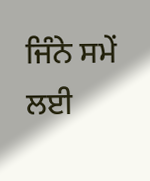ਜਿੰਨੇ ਸਮੇਂ ਲਈ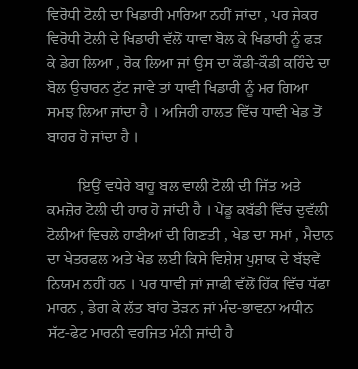ਵਿਰੋਧੀ ਟੋਲੀ ਦਾ ਖਿਡਾਰੀ ਮਾਰਿਆ ਨਹੀਂ ਜਾਂਦਾ , ਪਰ ਜੇਕਰ ਵਿਰੋਧੀ ਟੋਲੀ ਦੇ ਖਿਡਾਰੀ ਵੱਲੋਂ ਧਾਵਾ ਬੋਲ ਕੇ ਖਿਡਾਰੀ ਨੂੰ ਫੜ ਕੇ ਡੇਗ ਲਿਆ , ਰੋਕ ਲਿਆ ਜਾਂ ਉਸ ਦਾ ਕੌਡੀ-ਕੌਡੀ ਕਹਿੰਦੇ ਦਾ ਬੋਲ ਉਚਾਰਨ ਟੁੱਟ ਜਾਵੇ ਤਾਂ ਧਾਵੀ ਖਿਡਾਰੀ ਨੂੰ ਮਰ ਗਿਆ ਸਮਝ ਲਿਆ ਜਾਂਦਾ ਹੈ । ਅਜਿਹੀ ਹਾਲਤ ਵਿੱਚ ਧਾਵੀ ਖੇਡ ਤੋਂ ਬਾਹਰ ਹੋ ਜਾਂਦਾ ਹੈ ।

        ਇਉਂ ਵਧੇਰੇ ਬਾਹੂ ਬਲ ਵਾਲੀ ਟੋਲੀ ਦੀ ਜਿੱਤ ਅਤੇ ਕਮਜ਼ੋਰ ਟੋਲੀ ਦੀ ਹਾਰ ਹੋ ਜਾਂਦੀ ਹੈ । ਪੇਂਡੂ ਕਬੱਡੀ ਵਿੱਚ ਦੁਵੱਲੀ ਟੋਲੀਆਂ ਵਿਚਲੇ ਹਾਣੀਆਂ ਦੀ ਗਿਣਤੀ , ਖੇਡ ਦਾ ਸਮਾਂ , ਮੈਦਾਨ ਦਾ ਖੇਤਰਫਲ ਅਤੇ ਖੇਡ ਲਈ ਕਿਸੇ ਵਿਸ਼ੇਸ਼ ਪੁਸ਼ਾਕ ਦੇ ਬੱਝਵੇਂ ਨਿਯਮ ਨਹੀਂ ਹਨ । ਪਰ ਧਾਵੀ ਜਾਂ ਜਾਫੀ ਵੱਲੋਂ ਹਿੱਕ ਵਿੱਚ ਧੱਫਾ ਮਾਰਨ , ਡੇਗ ਕੇ ਲੱਤ ਬਾਂਹ ਤੋੜਨ ਜਾਂ ਮੰਦ-ਭਾਵਨਾ ਅਧੀਨ ਸੱਟ-ਫੇਟ ਮਾਰਨੀ ਵਰਜਿਤ ਮੰਨੀ ਜਾਂਦੀ ਹੈ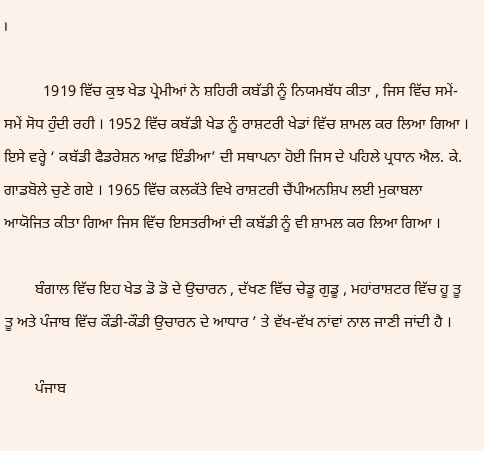।

          1919 ਵਿੱਚ ਕੁਝ ਖੇਡ ਪ੍ਰੇਮੀਆਂ ਨੇ ਸ਼ਹਿਰੀ ਕਬੱਡੀ ਨੂੰ ਨਿਯਮਬੱਧ ਕੀਤਾ , ਜਿਸ ਵਿੱਚ ਸਮੇਂ-ਸਮੇਂ ਸੋਧ ਹੁੰਦੀ ਰਹੀ । 1952 ਵਿੱਚ ਕਬੱਡੀ ਖੇਡ ਨੂੰ ਰਾਸ਼ਟਰੀ ਖੇਡਾਂ ਵਿੱਚ ਸ਼ਾਮਲ ਕਰ ਲਿਆ ਗਿਆ । ਇਸੇ ਵਰ੍ਹੇ ‘ ਕਬੱਡੀ ਫੈਡਰੇਸ਼ਨ ਆਫ਼ ਇੰਡੀਆ’ ਦੀ ਸਥਾਪਨਾ ਹੋਈ ਜਿਸ ਦੇ ਪਹਿਲੇ ਪ੍ਰਧਾਨ ਐਲ. ਕੇ. ਗਾਡਬੋਲੇ ਚੁਣੇ ਗਏ । 1965 ਵਿੱਚ ਕਲਕੱਤੇ ਵਿਖੇ ਰਾਸ਼ਟਰੀ ਚੈਂਪੀਅਨਸ਼ਿਪ ਲਈ ਮੁਕਾਬਲਾ ਆਯੋਜਿਤ ਕੀਤਾ ਗਿਆ ਜਿਸ ਵਿੱਚ ਇਸਤਰੀਆਂ ਦੀ ਕਬੱਡੀ ਨੂੰ ਵੀ ਸ਼ਾਮਲ ਕਰ ਲਿਆ ਗਿਆ ।

        ਬੰਗਾਲ ਵਿੱਚ ਇਹ ਖੇਡ ਡੋ ਡੋ ਦੇ ਉਚਾਰਨ , ਦੱਖਣ ਵਿੱਚ ਚੇਡੂ ਗੁਡੂ , ਮਹਾਂਰਾਸ਼ਟਰ ਵਿੱਚ ਹੂ ਤੂ ਤੂ ਅਤੇ ਪੰਜਾਬ ਵਿੱਚ ਕੌਡੀ-ਕੌਡੀ ਉਚਾਰਨ ਦੇ ਆਧਾਰ ’ ਤੇ ਵੱਖ-ਵੱਖ ਨਾਂਵਾਂ ਨਾਲ ਜਾਣੀ ਜਾਂਦੀ ਹੈ ।

        ਪੰਜਾਬ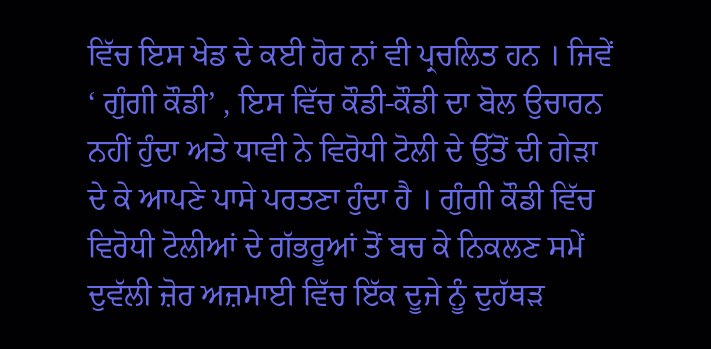ਵਿੱਚ ਇਸ ਖੇਡ ਦੇ ਕਈ ਹੋਰ ਨਾਂ ਵੀ ਪ੍ਰਚਲਿਤ ਹਨ । ਜਿਵੇਂ ‘ ਗੁੰਗੀ ਕੌਡੀ’ , ਇਸ ਵਿੱਚ ਕੌਡੀ-ਕੌਡੀ ਦਾ ਬੋਲ ਉਚਾਰਨ ਨਹੀਂ ਹੁੰਦਾ ਅਤੇ ਧਾਵੀ ਨੇ ਵਿਰੋਧੀ ਟੋਲੀ ਦੇ ਉੱਤੋਂ ਦੀ ਗੇੜਾ ਦੇ ਕੇ ਆਪਣੇ ਪਾਸੇ ਪਰਤਣਾ ਹੁੰਦਾ ਹੈ । ਗੁੰਗੀ ਕੌਡੀ ਵਿੱਚ ਵਿਰੋਧੀ ਟੋਲੀਆਂ ਦੇ ਗੱਭਰੂਆਂ ਤੋਂ ਬਚ ਕੇ ਨਿਕਲਣ ਸਮੇਂ ਦੁਵੱਲੀ ਜ਼ੋਰ ਅਜ਼ਮਾਈ ਵਿੱਚ ਇੱਕ ਦੂਜੇ ਨੂੰ ਦੁਹੱਥੜ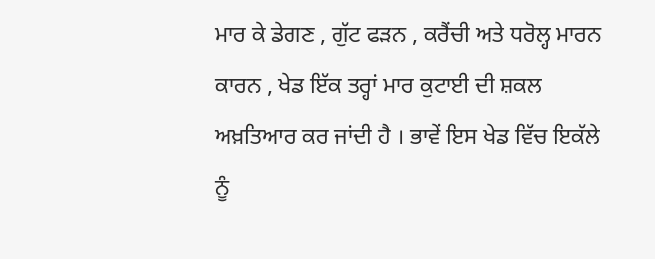ਮਾਰ ਕੇ ਡੇਗਣ , ਗੁੱਟ ਫੜਨ , ਕਰੈਂਚੀ ਅਤੇ ਧਰੋਲ੍ਹ ਮਾਰਨ ਕਾਰਨ , ਖੇਡ ਇੱਕ ਤਰ੍ਹਾਂ ਮਾਰ ਕੁਟਾਈ ਦੀ ਸ਼ਕਲ ਅਖ਼ਤਿਆਰ ਕਰ ਜਾਂਦੀ ਹੈ । ਭਾਵੇਂ ਇਸ ਖੇਡ ਵਿੱਚ ਇਕੱਲੇ ਨੂੰ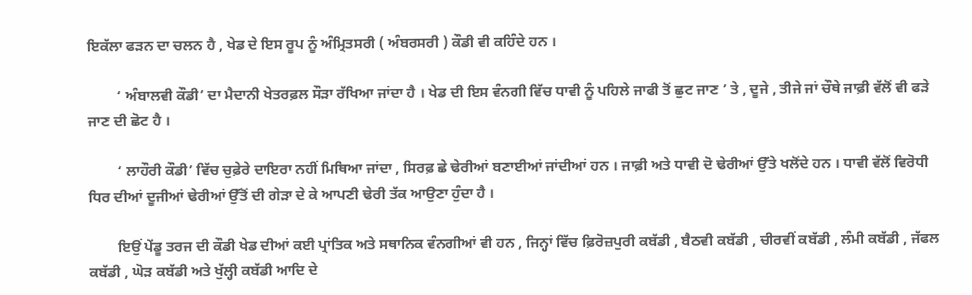ਇਕੱਲਾ ਫੜਨ ਦਾ ਚਲਨ ਹੈ , ਖੇਡ ਦੇ ਇਸ ਰੂਪ ਨੂੰ ਅੰਮ੍ਰਿਤਸਰੀ ( ਅੰਬਰਸਰੀ ) ਕੌਡੀ ਵੀ ਕਹਿੰਦੇ ਹਨ ।

        ‘ ਅੰਬਾਲਵੀ ਕੌਡੀ’ ਦਾ ਮੈਦਾਨੀ ਖੇਤਰਫ਼ਲ ਸੌੜਾ ਰੱਖਿਆ ਜਾਂਦਾ ਹੈ । ਖੇਡ ਦੀ ਇਸ ਵੰਨਗੀ ਵਿੱਚ ਧਾਵੀ ਨੂੰ ਪਹਿਲੇ ਜਾਫੀ ਤੋਂ ਛੁਟ ਜਾਣ ’ ਤੇ , ਦੂਜੇ , ਤੀਜੇ ਜਾਂ ਚੌਥੇ ਜਾਫ਼ੀ ਵੱਲੋਂ ਵੀ ਫੜੇ ਜਾਣ ਦੀ ਛੋਟ ਹੈ ।

        ‘ ਲਾਹੌਰੀ ਕੌਡੀ’ ਵਿੱਚ ਚੁਫ਼ੇਰੇ ਦਾਇਰਾ ਨਹੀਂ ਮਿਥਿਆ ਜਾਂਦਾ , ਸਿਰਫ਼ ਛੇ ਢੇਰੀਆਂ ਬਣਾਈਆਂ ਜਾਂਦੀਆਂ ਹਨ । ਜਾਫ਼ੀ ਅਤੇ ਧਾਵੀ ਦੋ ਢੇਰੀਆਂ ਉੱਤੇ ਖਲੋਂਦੇ ਹਨ । ਧਾਵੀ ਵੱਲੋਂ ਵਿਰੋਧੀ ਧਿਰ ਦੀਆਂ ਦੂਜੀਆਂ ਢੇਰੀਆਂ ਉੱਤੋਂ ਦੀ ਗੇੜਾ ਦੇ ਕੇ ਆਪਣੀ ਢੇਰੀ ਤੱਕ ਆਉਣਾ ਹੁੰਦਾ ਹੈ ।

        ਇਉਂ ਪੇਂਡੂ ਤਰਜ ਦੀ ਕੌਡੀ ਖੇਡ ਦੀਆਂ ਕਈ ਪ੍ਰਾਂਤਿਕ ਅਤੇ ਸਥਾਨਿਕ ਵੰਨਗੀਆਂ ਵੀ ਹਨ , ਜਿਨ੍ਹਾਂ ਵਿੱਚ ਫ਼ਿਰੋਜ਼ਪੁਰੀ ਕਬੱਡੀ , ਬੈਠਵੀ ਕਬੱਡੀ , ਚੀਰਵੀਂ ਕਬੱਡੀ , ਲੰਮੀ ਕਬੱਡੀ , ਜੱਫਲ ਕਬੱਡੀ , ਘੋੜ ਕਬੱਡੀ ਅਤੇ ਖੁੱਲ੍ਹੀ ਕਬੱਡੀ ਆਦਿ ਦੇ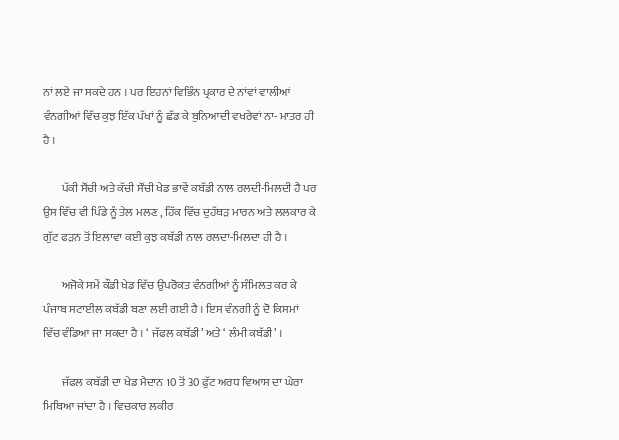ਨਾਂ ਲਏ ਜਾ ਸਕਦੇ ਹਨ । ਪਰ ਇਹਨਾਂ ਵਿਭਿੰਨ ਪ੍ਰਕਾਰ ਦੇ ਨਾਂਵਾਂ ਵਾਲੀਆਂ ਵੰਨਗੀਆਂ ਵਿੱਚ ਕੁਝ ਇੱਕ ਪੱਖਾਂ ਨੂੰ ਛੱਡ ਕੇ ਬੁਨਿਆਦੀ ਵਖਰੇਵਾਂ ਨਾ- ਮਾਤਰ ਹੀ ਹੈ ।

        ਪੱਕੀ ਸੌਂਚੀ ਅਤੇ ਕੱਚੀ ਸੌਂਚੀ ਖੇਡ ਭਾਵੇਂ ਕਬੱਡੀ ਨਾਲ ਰਲਦੀ-ਮਿਲਦੀ ਹੈ ਪਰ ਉਸ ਵਿੱਚ ਵੀ ਪਿੰਡੇ ਨੂੰ ਤੇਲ ਮਲਣ , ਹਿੱਕ ਵਿੱਚ ਦੁਹੱਥੜ ਮਾਰਨ ਅਤੇ ਲਲਕਾਰ ਕੇ ਗੁੱਟ ਫੜਨ ਤੋਂ ਇਲਾਵਾ ਕਈ ਕੁਝ ਕਬੱਡੀ ਨਾਲ ਰਲਦਾ-ਮਿਲਦਾ ਹੀ ਹੈ ।

        ਅਜੋਕੇ ਸਮੇਂ ਕੌਡੀ ਖੇਡ ਵਿੱਚ ਉਪਰੋਕਤ ਵੰਨਗੀਆਂ ਨੂੰ ਸੰਮਿਲਤ ਕਰ ਕੇ ਪੰਜਾਬ ਸਟਾਈਲ ਕਬੱਡੀ ਬਣਾ ਲਈ ਗਈ ਹੈ । ਇਸ ਵੰਨਗੀ ਨੂੰ ਦੋ ਕਿਸਮਾਂ ਵਿੱਚ ਵੰਡਿਆ ਜਾ ਸਕਦਾ ਹੈ । ‘ ਜੱਫਲ ਕਬੱਡੀ’ ਅਤੇ ‘ ਲੰਮੀ ਕਬੱਡੀ’ ।

        ਜੱਫਲ ਕਬੱਡੀ ਦਾ ਖੇਡ ਮੈਦਾਨ 10 ਤੋਂ 30 ਫੁੱਟ ਅਰਧ ਵਿਆਸ ਦਾ ਘੇਰਾ ਮਿਥਿਆ ਜਾਂਦਾ ਹੈ । ਵਿਚਕਾਰ ਲਕੀਰ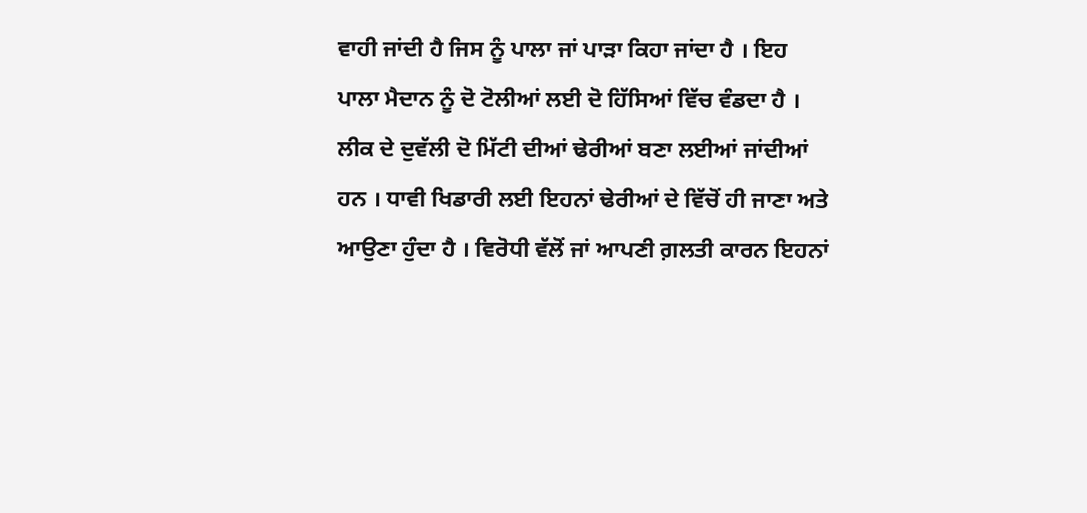ਵਾਹੀ ਜਾਂਦੀ ਹੈ ਜਿਸ ਨੂੰ ਪਾਲਾ ਜਾਂ ਪਾੜਾ ਕਿਹਾ ਜਾਂਦਾ ਹੈ । ਇਹ ਪਾਲਾ ਮੈਦਾਨ ਨੂੰ ਦੋ ਟੋਲੀਆਂ ਲਈ ਦੋ ਹਿੱਸਿਆਂ ਵਿੱਚ ਵੰਡਦਾ ਹੈ । ਲੀਕ ਦੇ ਦੁਵੱਲੀ ਦੋ ਮਿੱਟੀ ਦੀਆਂ ਢੇਰੀਆਂ ਬਣਾ ਲਈਆਂ ਜਾਂਦੀਆਂ ਹਨ । ਧਾਵੀ ਖਿਡਾਰੀ ਲਈ ਇਹਨਾਂ ਢੇਰੀਆਂ ਦੇ ਵਿੱਚੋਂ ਹੀ ਜਾਣਾ ਅਤੇ ਆਉਣਾ ਹੁੰਦਾ ਹੈ । ਵਿਰੋਧੀ ਵੱਲੋਂ ਜਾਂ ਆਪਣੀ ਗ਼ਲਤੀ ਕਾਰਨ ਇਹਨਾਂ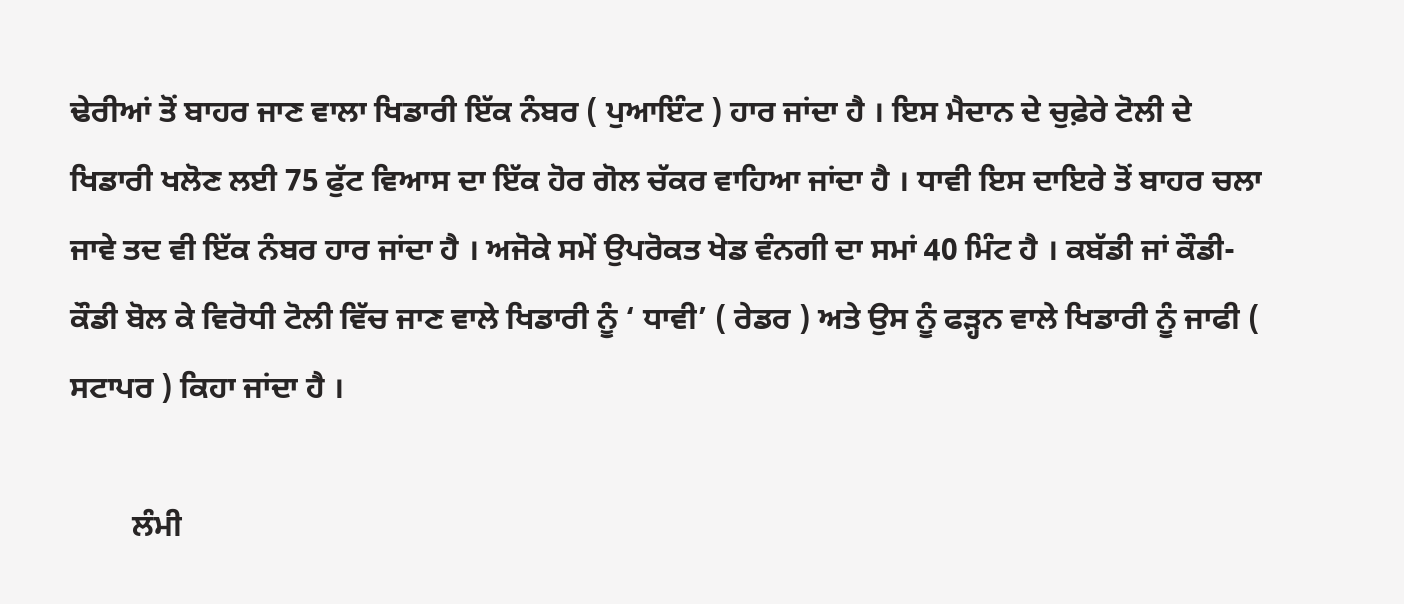ਢੇਰੀਆਂ ਤੋਂ ਬਾਹਰ ਜਾਣ ਵਾਲਾ ਖਿਡਾਰੀ ਇੱਕ ਨੰਬਰ ( ਪੁਆਇੰਟ ) ਹਾਰ ਜਾਂਦਾ ਹੈ । ਇਸ ਮੈਦਾਨ ਦੇ ਚੁਫ਼ੇਰੇ ਟੋਲੀ ਦੇ ਖਿਡਾਰੀ ਖਲੋਣ ਲਈ 75 ਫੁੱਟ ਵਿਆਸ ਦਾ ਇੱਕ ਹੋਰ ਗੋਲ ਚੱਕਰ ਵਾਹਿਆ ਜਾਂਦਾ ਹੈ । ਧਾਵੀ ਇਸ ਦਾਇਰੇ ਤੋਂ ਬਾਹਰ ਚਲਾ ਜਾਵੇ ਤਦ ਵੀ ਇੱਕ ਨੰਬਰ ਹਾਰ ਜਾਂਦਾ ਹੈ । ਅਜੋਕੇ ਸਮੇਂ ਉਪਰੋਕਤ ਖੇਡ ਵੰਨਗੀ ਦਾ ਸਮਾਂ 40 ਮਿੰਟ ਹੈ । ਕਬੱਡੀ ਜਾਂ ਕੌਡੀ-ਕੌਡੀ ਬੋਲ ਕੇ ਵਿਰੋਧੀ ਟੋਲੀ ਵਿੱਚ ਜਾਣ ਵਾਲੇ ਖਿਡਾਰੀ ਨੂੰ ‘ ਧਾਵੀ’ ( ਰੇਡਰ ) ਅਤੇ ਉਸ ਨੂੰ ਫੜ੍ਹਨ ਵਾਲੇ ਖਿਡਾਰੀ ਨੂੰ ਜਾਫੀ ( ਸਟਾਪਰ ) ਕਿਹਾ ਜਾਂਦਾ ਹੈ ।

        ਲੰਮੀ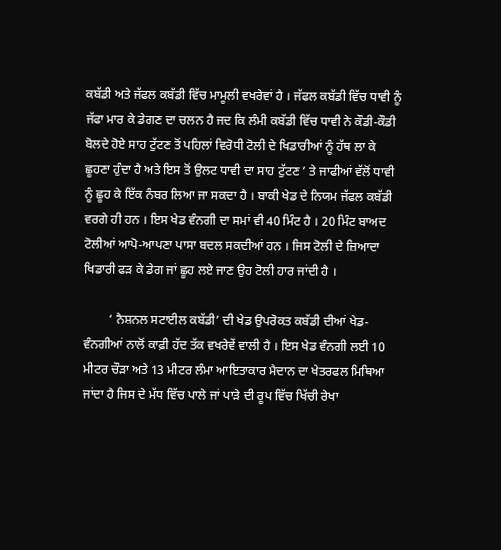ਕਬੱਡੀ ਅਤੇ ਜੱਫਲ ਕਬੱਡੀ ਵਿੱਚ ਮਾਮੂਲੀ ਵਖਰੇਵਾਂ ਹੈ । ਜੱਫਲ ਕਬੱਡੀ ਵਿੱਚ ਧਾਵੀ ਨੂੰ ਜੱਫਾ ਮਾਰ ਕੇ ਡੇਗਣ ਦਾ ਚਲਨ ਹੈ ਜਦ ਕਿ ਲੰਮੀ ਕਬੱਡੀ ਵਿੱਚ ਧਾਵੀ ਨੇ ਕੌਡੀ-ਕੌਡੀ ਬੋਲਦੇ ਹੋਏ ਸਾਹ ਟੁੱਟਣ ਤੋਂ ਪਹਿਲਾਂ ਵਿਰੋਧੀ ਟੋਲੀ ਦੇ ਖਿਡਾਰੀਆਂ ਨੂੰ ਹੱਥ ਲਾ ਕੇ ਛੂਹਣਾ ਹੁੰਦਾ ਹੈ ਅਤੇ ਇਸ ਤੋਂ ਉਲਟ ਧਾਵੀ ਦਾ ਸਾਹ ਟੁੱਟਣ ’ ਤੇ ਜਾਫੀਆਂ ਵੱਲੋਂ ਧਾਵੀ ਨੂੰ ਛੂਹ ਕੇ ਇੱਕ ਨੰਬਰ ਲਿਆ ਜਾ ਸਕਦਾ ਹੈ । ਬਾਕੀ ਖੇਡ ਦੇ ਨਿਯਮ ਜੱਫਲ ਕਬੱਡੀ ਵਰਗੇ ਹੀ ਹਨ । ਇਸ ਖੇਡ ਵੰਨਗੀ ਦਾ ਸਮਾਂ ਵੀ 40 ਮਿੰਟ ਹੈ । 20 ਮਿੰਟ ਬਾਅਦ ਟੋਲੀਆਂ ਆਪੋ-ਆਪਣਾ ਪਾਸਾ ਬਦਲ ਸਕਦੀਆਂ ਹਨ । ਜਿਸ ਟੋਲੀ ਦੇ ਜ਼ਿਆਦਾ ਖਿਡਾਰੀ ਫੜ ਕੇ ਡੇਗ ਜਾਂ ਛੂਹ ਲਏ ਜਾਣ ਉਹ ਟੋਲੀ ਹਾਰ ਜਾਂਦੀ ਹੈ ।

        ‘ ਨੈਸ਼ਨਲ ਸਟਾਈਲ ਕਬੱਡੀ’ ਦੀ ਖੇਡ ਉਪਰੋਕਤ ਕਬੱਡੀ ਦੀਆਂ ਖੇਡ-ਵੰਨਗੀਆਂ ਨਾਲੋਂ ਕਾਫ਼ੀ ਹੱਦ ਤੱਕ ਵਖਰੇਵੇਂ ਵਾਲੀ ਹੈ । ਇਸ ਖੇਡ ਵੰਨਗੀ ਲਈ 10 ਮੀਟਰ ਚੌੜਾ ਅਤੇ 13 ਮੀਟਰ ਲੰਮਾ ਆਇਤਾਕਾਰ ਮੈਦਾਨ ਦਾ ਖੇਤਰਫਲ ਮਿਥਿਆ ਜਾਂਦਾ ਹੈ ਜਿਸ ਦੇ ਮੱਧ ਵਿੱਚ ਪਾਲੇ ਜਾਂ ਪਾੜੇ ਦੀ ਰੂਪ ਵਿੱਚ ਖਿੱਚੀ ਰੇਖਾ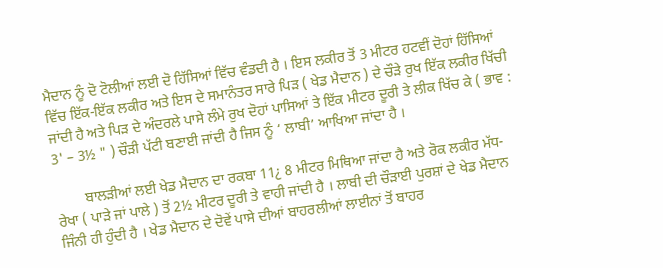ਮੈਦਾਨ ਨੂੰ ਦੋ ਟੋਲੀਆਂ ਲਈ ਦੋ ਹਿੱਸਿਆਂ ਵਿੱਚ ਵੰਡਦੀ ਹੈ । ਇਸ ਲਕੀਰ ਤੋਂ 3 ਮੀਟਰ ਹਟਵੀਂ ਦੋਹਾਂ ਹਿੱਸਿਆਂ ਵਿੱਚ ਇੱਕ-ਇੱਕ ਲਕੀਰ ਅਤੇ ਇਸ ਦੇ ਸਮਾਨੰਤਰ ਸਾਰੇ ਪਿੜ ( ਖੇਡ ਮੈਦਾਨ ) ਦੇ ਚੌੜੇ ਰੁਖ ਇੱਕ ਲਕੀਰ ਖਿੱਚੀ ਜਾਂਦੀ ਹੈ ਅਤੇ ਪਿੜ ਦੇ ਅੰਦਰਲੇ ਪਾਸੇ ਲੰਮੇ ਰੁਖ ਦੋਹਾਂ ਪਾਸਿਆਂ ਤੇ ਇੱਕ ਮੀਟਰ ਦੂਰੀ ਤੇ ਲੀਕ ਖਿੱਚ ਕੇ ( ਭਾਵ : 3' – 3½ " ) ਚੌੜੀ ਪੱਟੀ ਬਣਾਈ ਜਾਂਦੀ ਹੈ ਜਿਸ ਨੂੰ ‘ ਲਾਬੀ’ ਆਖਿਆ ਜਾਂਦਾ ਹੈ ।

        ਬਾਲੜੀਆਂ ਲਈ ਖੇਡ ਮੈਦਾਨ ਦਾ ਰਕਬਾ 11¿ 8 ਮੀਟਰ ਮਿਥਿਆ ਜਾਂਦਾ ਹੈ ਅਤੇ ਰੋਕ ਲਕੀਰ ਮੱਧ-ਰੇਖਾ ( ਪਾੜੇ ਜਾਂ ਪਾਲੇ ) ਤੋਂ 2½ ਮੀਟਰ ਦੂਰੀ ਤੇ ਵਾਹੀ ਜਾਂਦੀ ਹੈ । ਲਾਬੀ ਦੀ ਚੌੜਾਈ ਪੁਰਸ਼ਾਂ ਦੇ ਖੇਡ ਮੈਦਾਨ ਜਿੰਨੀ ਹੀ ਹੁੰਦੀ ਹੈ । ਖੇਡ ਮੈਦਾਨ ਦੇ ਦੋਵੇਂ ਪਾਸੇ ਦੀਆਂ ਬਾਹਰਲੀਆਂ ਲਾਈਨਾਂ ਤੋਂ ਬਾਹਰ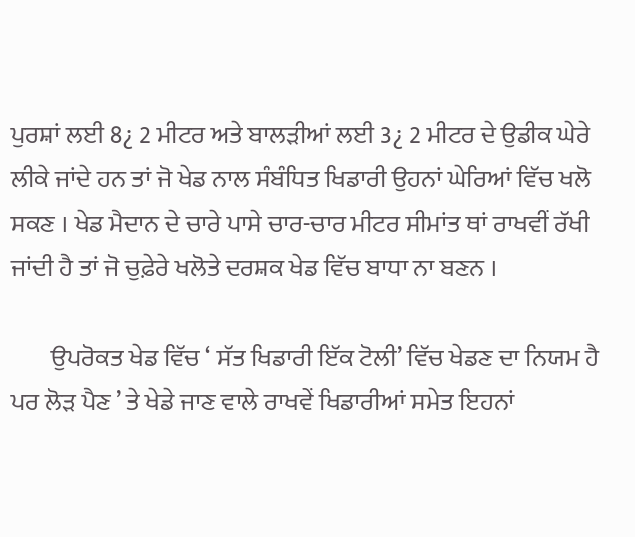ਪੁਰਸ਼ਾਂ ਲਈ 8¿ 2 ਮੀਟਰ ਅਤੇ ਬਾਲੜੀਆਂ ਲਈ 3¿ 2 ਮੀਟਰ ਦੇ ਉਡੀਕ ਘੇਰੇ ਲੀਕੇ ਜਾਂਦੇ ਹਨ ਤਾਂ ਜੋ ਖੇਡ ਨਾਲ ਸੰਬੰਧਿਤ ਖਿਡਾਰੀ ਉਹਨਾਂ ਘੇਰਿਆਂ ਵਿੱਚ ਖਲੋ ਸਕਣ । ਖੇਡ ਮੈਦਾਨ ਦੇ ਚਾਰੇ ਪਾਸੇ ਚਾਰ-ਚਾਰ ਮੀਟਰ ਸੀਮਾਂਤ ਥਾਂ ਰਾਖਵੀਂ ਰੱਖੀ ਜਾਂਦੀ ਹੈ ਤਾਂ ਜੋ ਚੁਫ਼ੇਰੇ ਖਲੋਤੇ ਦਰਸ਼ਕ ਖੇਡ ਵਿੱਚ ਬਾਧਾ ਨਾ ਬਣਨ ।

        ਉਪਰੋਕਤ ਖੇਡ ਵਿੱਚ ‘ ਸੱਤ ਖਿਡਾਰੀ ਇੱਕ ਟੋਲੀ’ ਵਿੱਚ ਖੇਡਣ ਦਾ ਨਿਯਮ ਹੈ ਪਰ ਲੋੜ ਪੈਣ ’ ਤੇ ਖੇਡੇ ਜਾਣ ਵਾਲੇ ਰਾਖਵੇਂ ਖਿਡਾਰੀਆਂ ਸਮੇਤ ਇਹਨਾਂ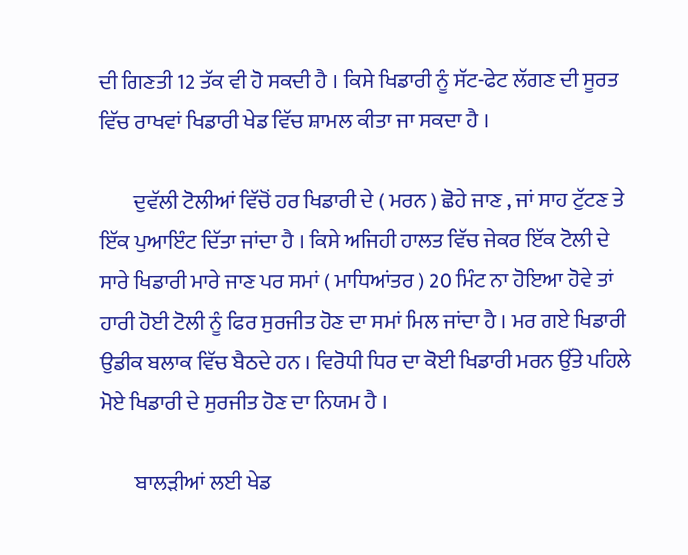ਦੀ ਗਿਣਤੀ 12 ਤੱਕ ਵੀ ਹੋ ਸਕਦੀ ਹੈ । ਕਿਸੇ ਖਿਡਾਰੀ ਨੂੰ ਸੱਟ-ਫੇਟ ਲੱਗਣ ਦੀ ਸੂਰਤ ਵਿੱਚ ਰਾਖਵਾਂ ਖਿਡਾਰੀ ਖੇਡ ਵਿੱਚ ਸ਼ਾਮਲ ਕੀਤਾ ਜਾ ਸਕਦਾ ਹੈ ।

        ਦੁਵੱਲੀ ਟੋਲੀਆਂ ਵਿੱਚੋਂ ਹਰ ਖਿਡਾਰੀ ਦੇ ( ਮਰਨ ) ਛੋਹੇ ਜਾਣ , ਜਾਂ ਸਾਹ ਟੁੱਟਣ ਤੇ ਇੱਕ ਪੁਆਇੰਟ ਦਿੱਤਾ ਜਾਂਦਾ ਹੈ । ਕਿਸੇ ਅਜਿਹੀ ਹਾਲਤ ਵਿੱਚ ਜੇਕਰ ਇੱਕ ਟੋਲੀ ਦੇ ਸਾਰੇ ਖਿਡਾਰੀ ਮਾਰੇ ਜਾਣ ਪਰ ਸਮਾਂ ( ਮਾਧਿਆਂਤਰ ) 20 ਮਿੰਟ ਨਾ ਹੋਇਆ ਹੋਵੇ ਤਾਂ ਹਾਰੀ ਹੋਈ ਟੋਲੀ ਨੂੰ ਫਿਰ ਸੁਰਜੀਤ ਹੋਣ ਦਾ ਸਮਾਂ ਮਿਲ ਜਾਂਦਾ ਹੈ । ਮਰ ਗਏ ਖਿਡਾਰੀ ਉਡੀਕ ਬਲਾਕ ਵਿੱਚ ਬੈਠਦੇ ਹਨ । ਵਿਰੋਧੀ ਧਿਰ ਦਾ ਕੋਈ ਖਿਡਾਰੀ ਮਰਨ ਉੱਤੇ ਪਹਿਲੇ ਮੋਏ ਖਿਡਾਰੀ ਦੇ ਸੁਰਜੀਤ ਹੋਣ ਦਾ ਨਿਯਮ ਹੈ ।

        ਬਾਲੜੀਆਂ ਲਈ ਖੇਡ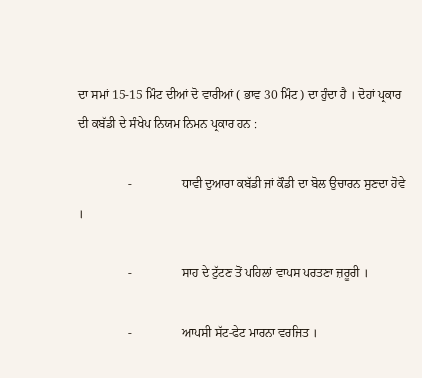ਦਾ ਸਮਾਂ 15-15 ਮਿੰਟ ਦੀਆਂ ਦੋ ਵਾਰੀਆਂ ( ਭਾਵ 30 ਮਿੰਟ ) ਦਾ ਹੁੰਦਾ ਹੈ । ਦੋਹਾਂ ਪ੍ਰਕਾਰ ਦੀ ਕਬੱਡੀ ਦੇ ਸੰਖੇਪ ਨਿਯਮ ਨਿਮਨ ਪ੍ਰਕਾਰ ਹਨ :

                -                ਧਾਵੀ ਦੁਆਰਾ ਕਬੱਡੀ ਜਾਂ ਕੌਡੀ ਦਾ ਬੋਲ ਉਚਾਰਨ ਸੁਣਦਾ ਹੋਵੇ ।

                -                ਸਾਹ ਦੇ ਟੁੱਟਣ ਤੋਂ ਪਹਿਲਾਂ ਵਾਪਸ ਪਰਤਣਾ ਜ਼ਰੂਰੀ ।

                -                ਆਪਸੀ ਸੱਟ-ਫੇਟ ਮਾਰਨਾ ਵਰਜਿਤ ।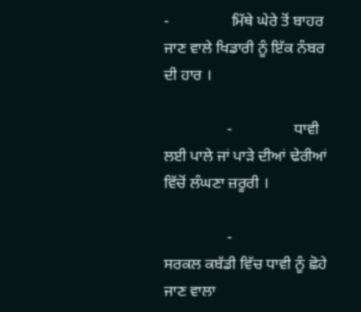-                ਮਿੱਥੇ ਘੇਰੇ ਤੋਂ ਬਾਹਰ ਜਾਣ ਵਾਲੇ ਖਿਡਾਰੀ ਨੂੰ ਇੱਕ ਨੰਬਰ ਦੀ ਹਾਰ ।

                -                ਧਾਵੀ ਲਈ ਪਾਲੇ ਜਾਂ ਪਾੜੇ ਦੀਆਂ ਢੇਰੀਆਂ ਵਿੱਚੋਂ ਲੰਘਣਾ ਜ਼ਰੂਰੀ ।

                -                ਸਰਕਲ ਕਬੱਡੀ ਵਿੱਚ ਧਾਵੀ ਨੂੰ ਛੋਹੇ ਜਾਣ ਵਾਲਾ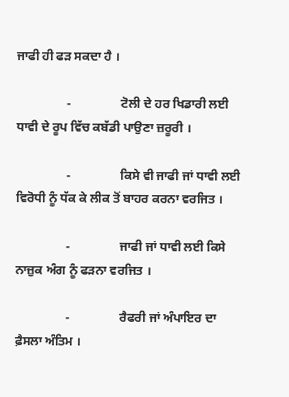ਜਾਫੀ ਹੀ ਫੜ ਸਕਦਾ ਹੈ ।

                -                ਟੋਲੀ ਦੇ ਹਰ ਖਿਡਾਰੀ ਲਈ ਧਾਵੀ ਦੇ ਰੂਪ ਵਿੱਚ ਕਬੱਡੀ ਪਾਉਣਾ ਜ਼ਰੂਰੀ ।

                -                ਕਿਸੇ ਵੀ ਜਾਫੀ ਜਾਂ ਧਾਵੀ ਲਈ ਵਿਰੋਧੀ ਨੂੰ ਧੱਕ ਕੇ ਲੀਕ ਤੋਂ ਬਾਹਰ ਕਰਨਾ ਵਰਜਿਤ ।

                -                ਜਾਫੀ ਜਾਂ ਧਾਵੀ ਲਈ ਕਿਸੇ ਨਾਜ਼ੁਕ ਅੰਗ ਨੂੰ ਫੜਨਾ ਵਰਜਿਤ ।

                -                ਰੈਫਰੀ ਜਾਂ ਅੰਪਾਇਰ ਦਾ ਫ਼ੈਸਲਾ ਅੰਤਿਮ ।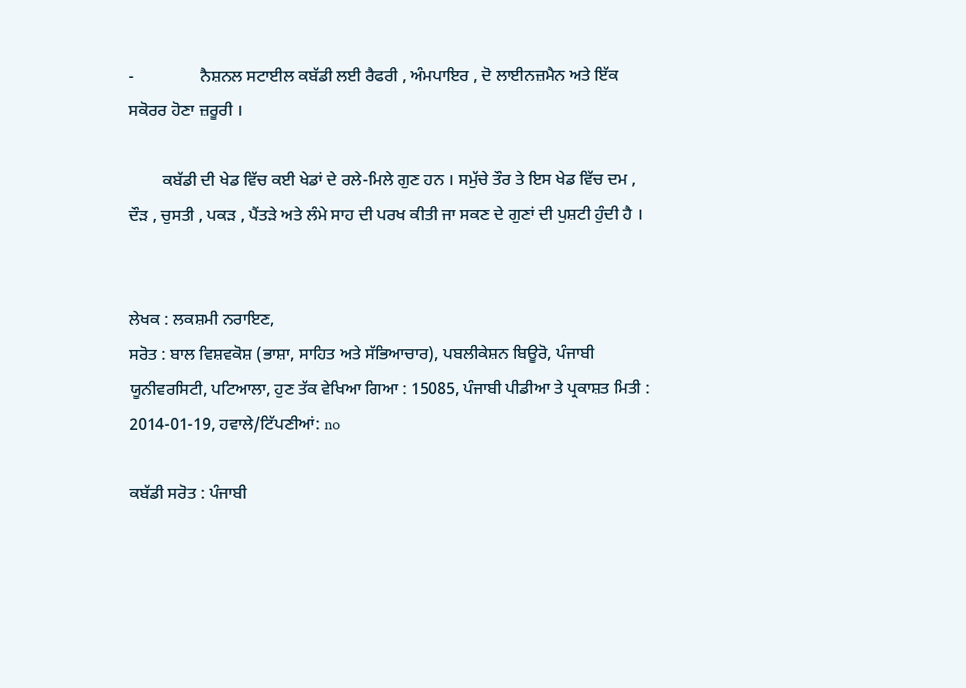-                ਨੈਸ਼ਨਲ ਸਟਾਈਲ ਕਬੱਡੀ ਲਈ ਰੈਫਰੀ , ਅੰਮਪਾਇਰ , ਦੋ ਲਾਈਨਜ਼ਮੈਨ ਅਤੇ ਇੱਕ ਸਕੋਰਰ ਹੋਣਾ ਜ਼ਰੂਰੀ ।

        ਕਬੱਡੀ ਦੀ ਖੇਡ ਵਿੱਚ ਕਈ ਖੇਡਾਂ ਦੇ ਰਲੇ-ਮਿਲੇ ਗੁਣ ਹਨ । ਸਮੁੱਚੇ ਤੌਰ ਤੇ ਇਸ ਖੇਡ ਵਿੱਚ ਦਮ , ਦੌੜ , ਚੁਸਤੀ , ਪਕੜ , ਪੈਂਤੜੇ ਅਤੇ ਲੰਮੇ ਸਾਹ ਦੀ ਪਰਖ ਕੀਤੀ ਜਾ ਸਕਣ ਦੇ ਗੁਣਾਂ ਦੀ ਪੁਸ਼ਟੀ ਹੁੰਦੀ ਹੈ ।


ਲੇਖਕ : ਲਕਸ਼ਮੀ ਨਰਾਇਣ,
ਸਰੋਤ : ਬਾਲ ਵਿਸ਼ਵਕੋਸ਼ (ਭਾਸ਼ਾ, ਸਾਹਿਤ ਅਤੇ ਸੱਭਿਆਚਾਰ), ਪਬਲੀਕੇਸ਼ਨ ਬਿਊਰੋ, ਪੰਜਾਬੀ ਯੂਨੀਵਰਸਿਟੀ, ਪਟਿਆਲਾ, ਹੁਣ ਤੱਕ ਵੇਖਿਆ ਗਿਆ : 15085, ਪੰਜਾਬੀ ਪੀਡੀਆ ਤੇ ਪ੍ਰਕਾਸ਼ਤ ਮਿਤੀ : 2014-01-19, ਹਵਾਲੇ/ਟਿੱਪਣੀਆਂ: no

ਕਬੱਡੀ ਸਰੋਤ : ਪੰਜਾਬੀ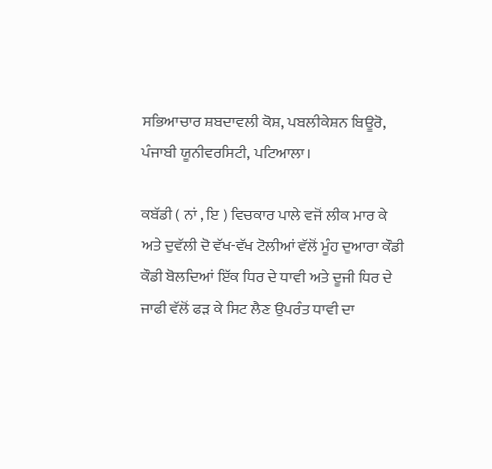ਸਭਿਆਚਾਰ ਸ਼ਬਦਾਵਲੀ ਕੋਸ਼, ਪਬਲੀਕੇਸ਼ਨ ਬਿਊਰੋ, ਪੰਜਾਬੀ ਯੂਨੀਵਰਸਿਟੀ, ਪਟਿਆਲਾ।

ਕਬੱਡੀ ( ਨਾਂ , ਇ ) ਵਿਚਕਾਰ ਪਾਲੇ ਵਜੋਂ ਲੀਕ ਮਾਰ ਕੇ ਅਤੇ ਦੁਵੱਲੀ ਦੋ ਵੱਖ-ਵੱਖ ਟੋਲੀਆਂ ਵੱਲੋਂ ਮੂੰਹ ਦੁਆਰਾ ਕੌਡੀ ਕੌਡੀ ਬੋਲਦਿਆਂ ਇੱਕ ਧਿਰ ਦੇ ਧਾਵੀ ਅਤੇ ਦੂਜੀ ਧਿਰ ਦੇ ਜਾਫੀ ਵੱਲੋਂ ਫੜ ਕੇ ਸਿਟ ਲੈਣ ਉਪਰੰਤ ਧਾਵੀ ਦਾ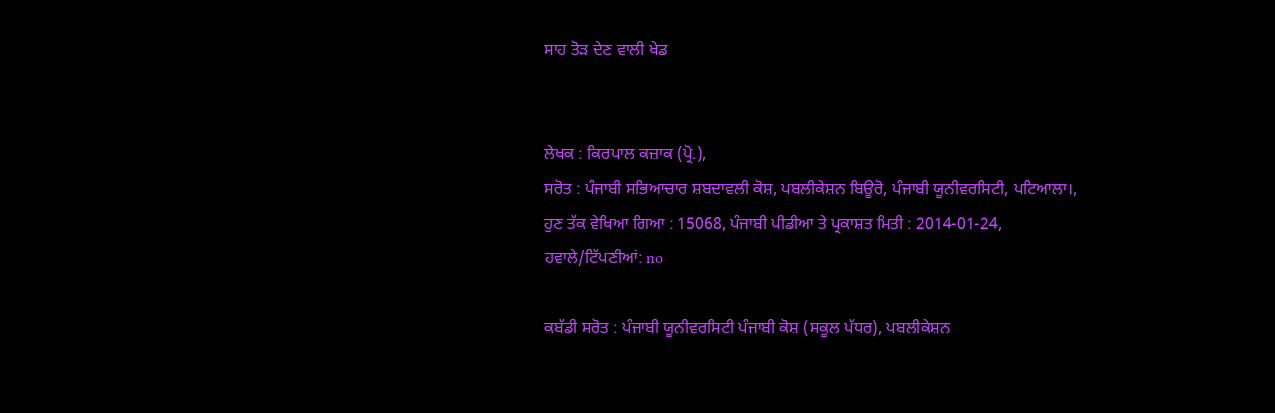ਸਾਹ ਤੋੜ ਦੇਣ ਵਾਲੀ ਖੇਡ


ਲੇਖਕ : ਕਿਰਪਾਲ ਕਜ਼ਾਕ (ਪ੍ਰੋ.),
ਸਰੋਤ : ਪੰਜਾਬੀ ਸਭਿਆਚਾਰ ਸ਼ਬਦਾਵਲੀ ਕੋਸ਼, ਪਬਲੀਕੇਸ਼ਨ ਬਿਊਰੋ, ਪੰਜਾਬੀ ਯੂਨੀਵਰਸਿਟੀ, ਪਟਿਆਲਾ।, ਹੁਣ ਤੱਕ ਵੇਖਿਆ ਗਿਆ : 15068, ਪੰਜਾਬੀ ਪੀਡੀਆ ਤੇ ਪ੍ਰਕਾਸ਼ਤ ਮਿਤੀ : 2014-01-24, ਹਵਾਲੇ/ਟਿੱਪਣੀਆਂ: no

ਕਬੱਡੀ ਸਰੋਤ : ਪੰਜਾਬੀ ਯੂਨੀਵਰਸਿਟੀ ਪੰਜਾਬੀ ਕੋਸ਼ (ਸਕੂਲ ਪੱਧਰ), ਪਬਲੀਕੇਸ਼ਨ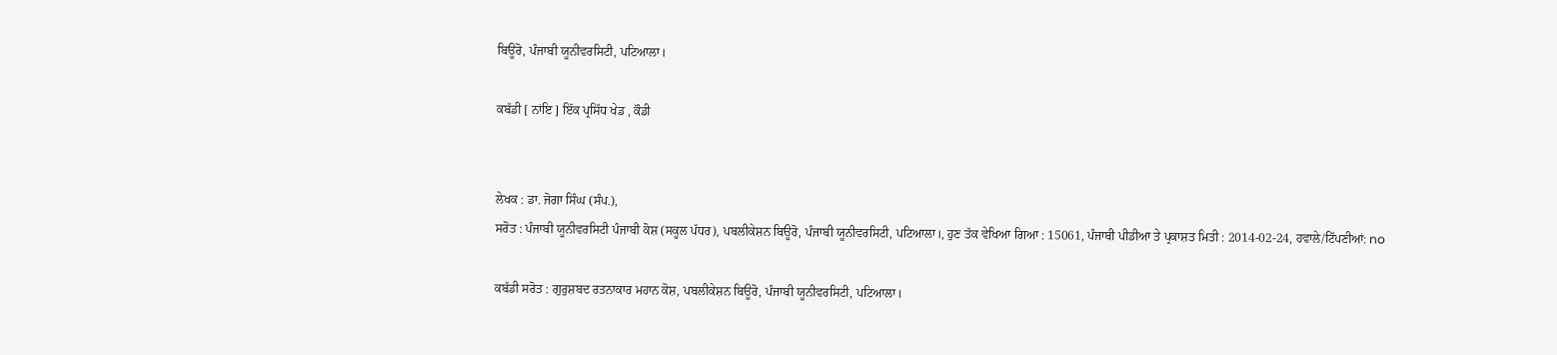ਬਿਊਰੋ, ਪੰਜਾਬੀ ਯੂਨੀਵਰਸਿਟੀ, ਪਟਿਆਲਾ।

ਕਬੱਡੀ [ ਨਾਂਇ ] ਇੱਕ ਪ੍ਰਸਿੱਧ ਖੇਡ , ਕੌਡੀ


ਲੇਖਕ : ਡਾ. ਜੋਗਾ ਸਿੰਘ (ਸੰਪ.),
ਸਰੋਤ : ਪੰਜਾਬੀ ਯੂਨੀਵਰਸਿਟੀ ਪੰਜਾਬੀ ਕੋਸ਼ (ਸਕੂਲ ਪੱਧਰ), ਪਬਲੀਕੇਸ਼ਨ ਬਿਊਰੋ, ਪੰਜਾਬੀ ਯੂਨੀਵਰਸਿਟੀ, ਪਟਿਆਲਾ।, ਹੁਣ ਤੱਕ ਵੇਖਿਆ ਗਿਆ : 15061, ਪੰਜਾਬੀ ਪੀਡੀਆ ਤੇ ਪ੍ਰਕਾਸ਼ਤ ਮਿਤੀ : 2014-02-24, ਹਵਾਲੇ/ਟਿੱਪਣੀਆਂ: no

ਕਬੱਡੀ ਸਰੋਤ : ਗੁਰੁਸ਼ਬਦ ਰਤਨਾਕਾਰ ਮਹਾਨ ਕੋਸ਼, ਪਬਲੀਕੇਸ਼ਨ ਬਿਊਰੋ, ਪੰਜਾਬੀ ਯੂਨੀਵਰਸਿਟੀ, ਪਟਿਆਲਾ।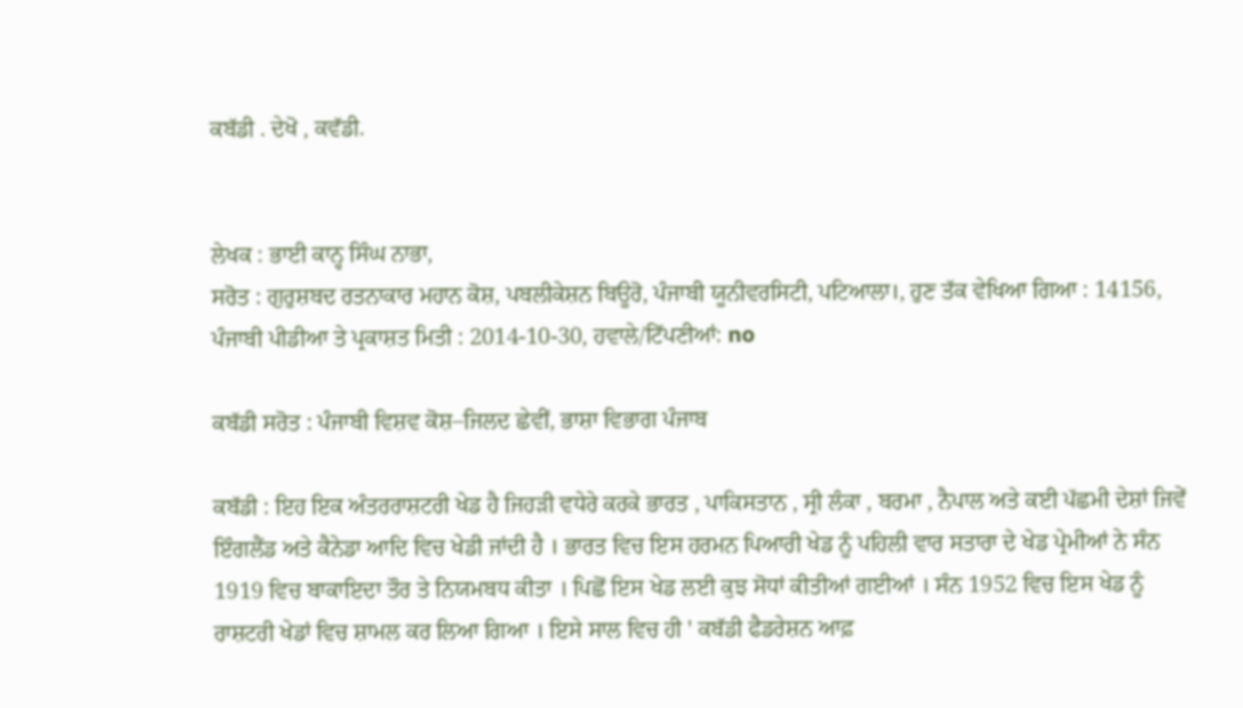ਕਬੱਡੀ . ਦੇਖੋ , ਕਵੱਡੀ.


ਲੇਖਕ : ਭਾਈ ਕਾਨ੍ਹ ਸਿੰਘ ਨਾਭਾ,
ਸਰੋਤ : ਗੁਰੁਸ਼ਬਦ ਰਤਨਾਕਾਰ ਮਹਾਨ ਕੋਸ਼, ਪਬਲੀਕੇਸ਼ਨ ਬਿਊਰੋ, ਪੰਜਾਬੀ ਯੂਨੀਵਰਸਿਟੀ, ਪਟਿਆਲਾ।, ਹੁਣ ਤੱਕ ਵੇਖਿਆ ਗਿਆ : 14156, ਪੰਜਾਬੀ ਪੀਡੀਆ ਤੇ ਪ੍ਰਕਾਸ਼ਤ ਮਿਤੀ : 2014-10-30, ਹਵਾਲੇ/ਟਿੱਪਣੀਆਂ: no

ਕਬੱਡੀ ਸਰੋਤ : ਪੰਜਾਬੀ ਵਿਸ਼ਵ ਕੋਸ਼–ਜਿਲਦ ਛੇਵੀਂ, ਭਾਸ਼ਾ ਵਿਭਾਗ ਪੰਜਾਬ

ਕਬੱਡੀ : ਇਹ ਇਕ ਅੰਤਰਰਾਸ਼ਟਰੀ ਖੇਡ ਹੈ ਜਿਹੜੀ ਵਧੇਰੇ ਕਰਕੇ ਭਾਰਤ , ਪਾਕਿਸਤਾਨ , ਸ੍ਰੀ ਲੰਕਾ , ਬਰਮਾ , ਨੈਪਾਲ ਅਤੇ ਕਈ ਪੱਛਮੀ ਦੇਸ਼ਾਂ ਜਿਵੇਂ ਇੰਗਲੈਂਡ ਅਤੇ ਕੈਨੇਡਾ ਆਦਿ ਵਿਚ ਖੇਡੀ ਜਾਂਦੀ ਹੈ । ਭਾਰਤ ਵਿਚ ਇਸ ਹਰਮਨ ਪਿਆਰੀ ਖੇਡ ਨੂੰ ਪਹਿਲੀ ਵਾਰ ਸਤਾਰਾ ਦੇ ਖੇਡ ਪ੍ਰੇਮੀਆਂ ਨੇ ਸੰਨ 1919 ਵਿਚ ਬਾਕਾਇਦਾ ਤੌਰ ਤੇ ਨਿਯਮਬਧ ਕੀਤਾ । ਪਿਛੋਂ ਇਸ ਖੇਡ ਲਈ ਕੁਝ ਸੋਧਾਂ ਕੀਤੀਆਂ ਗਈਆਂ । ਸੰਨ 1952 ਵਿਚ ਇਸ ਖੇਡ ਨੂੰ ਰਾਸ਼ਟਰੀ ਖੇਡਾਂ ਵਿਚ ਸ਼ਾਮਲ ਕਰ ਲਿਆ ਗਿਆ । ਇਸੇ ਸਾਲ ਵਿਚ ਹੀ ' ਕਬੱਡੀ ਫੈਡਰੇਸ਼ਨ ਆਫ਼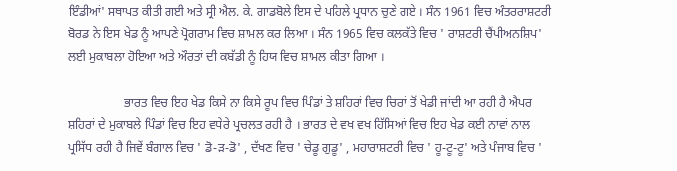ਇੰਡੀਆਂ' ਸਥਾਪਤ ਕੀਤੀ ਗਈ ਅਤੇ ਸ੍ਰੀ ਐਲ. ਕੇ. ਗਾਡਬੋਲੇ ਇਸ ਦੇ ਪਹਿਲੇ ਪ੍ਰਧਾਨ ਚੁਣੇ ਗਏ । ਸੰਨ 1961 ਵਿਚ ਅੰਤਰਰਾਸ਼ਟਰੀ ਬੋਰਡ ਨੇ ਇਸ ਖੇਡ ਨੂੰ ਆਪਣੇ ਪ੍ਰੋਗਰਾਮ ਵਿਚ ਸ਼ਾਮਲ ਕਰ ਲਿਆ । ਸੰਨ 1965 ਵਿਚ ਕਲਕੱਤੇ ਵਿਚ ' ਰਾਸ਼ਟਰੀ ਚੈਂਪੀਅਨਸ਼ਿਪ' ਲਈ ਮੁਕਾਬਲਾ ਹੋਇਆ ਅਤੇ ਔਰਤਾਂ ਦੀ ਕਬੱਡੀ ਨੂੰ ਹਿਯ ਵਿਚ ਸ਼ਾਮਲ ਕੀਤਾ ਗਿਆ ।

                  ਭਾਰਤ ਵਿਚ ਇਹ ਖੇਡ ਕਿਸੇ ਨਾ ਕਿਸੇ ਰੂਪ ਵਿਚ ਪਿੰਡਾਂ ਤੇ ਸ਼ਹਿਰਾਂ ਵਿਚ ਚਿਰਾਂ ਤੋਂ ਖੇਡੀ ਜਾਂਦੀ ਆ ਰਹੀ ਹੈ ਐਪਰ ਸ਼ਹਿਰਾਂ ਦੇ ਮੁਕਾਬਲੇ ਪਿੰਡਾਂ ਵਿਚ ਇਹ ਵਧੇਰੇ ਪ੍ਰਚਲਤ ਰਹੀ ਹੈ । ਭਾਰਤ ਦੇ ਵਖ ਵਖ ਹਿੱਸਿਆਂ ਵਿਚ ਇਹ ਖੇਡ ਕਈ ਨਾਵਾਂ ਨਾਲ ਪ੍ਰਸਿੱਧ ਰਹੀ ਹੈ ਜਿਵੇਂ ਬੰਗਾਲ ਵਿਚ ' ਡੋ-ੜ-ਡੋ' , ਦੱਖਣ ਵਿਚ ' ਚੇਡੂ ਗੁਡੂ' , ਮਹਾਰਾਸ਼ਟਰੀ ਵਿਚ ' ਹੂ-ਟੂ-ਟੂ' ਅਤੇ ਪੰਜਾਬ ਵਿਚ '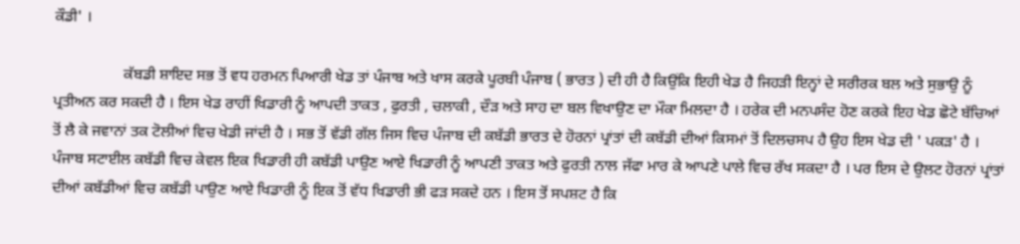ਕੌਡੀ' ।

                  ਕੱਬਡੀ ਸ਼ਾਇਦ ਸਭ ਤੋਂ ਵਧ ਹਰਮਨ ਪਿਆਰੀ ਖੇਡ ਤਾਂ ਪੰਜਾਬ ਅਤੇ ਖਾਸ ਕਰਕੇ ਪੂਰਬੀ ਪੰਜਾਬ ( ਭਾਰਤ ) ਦੀ ਹੀ ਹੈ ਕਿਉਂਕਿ ਇਹੀ ਖੇਡ ਹੈ ਜਿਹੜੀ ਇਨ੍ਹਾਂ ਦੇ ਸਰੀਰਕ ਬਲ ਅਤੇ ਸੁਭਾਉ ਨੂੰ ਪ੍ਰਤੀਅਨ ਕਰ ਸਕਦੀ ਹੈ । ਇਸ ਖੇਡ ਰਾਹੀਂ ਖਿਡਾਰੀ ਨੂੰ ਆਪਦੀ ਤਾਕਤ , ਫੁਰਤੀ , ਚਲਾਕੀ , ਦੌੜ ਅਤੇ ਸਾਹ ਦਾ ਬਲ ਵਿਖਾਉਣ ਦਾ ਮੌਕਾ ਮਿਲਦਾ ਹੈ । ਹਰੇਕ ਦੀ ਮਨਪਸੰਦ ਹੋਣ ਕਰਕੇ ਇਹ ਖੇਡ ਛੋਟੇ ਬੱਚਿਆਂ ਤੋਂ ਲੈ ਕੇ ਜਵਾਨਾਂ ਤਕ ਟੋਲੀਆਂ ਵਿਚ ਖੇਡੀ ਜਾਂਦੀ ਹੈ । ਸਭ ਤੋਂ ਵੱਡੀ ਗੱਲ ਜਿਸ ਵਿਚ ਪੰਜਾਬ ਦੀ ਕਬੱਡੀ ਭਾਰਤ ਦੇ ਹੋਰਨਾਂ ਪ੍ਰਾਂਤਾਂ ਦੀ ਕਬੱਡੀ ਦੀਆਂ ਕਿਸਮਾਂ ਤੋਂ ਦਿਲਚਸਪ ਹੈ ਉਹ ਇਸ ਖੇਡ ਦੀ ' ਪਕੜ' ਹੈ । ਪੰਜਾਬ ਸਟਾਈਲ ਕਬੱਡੀ ਵਿਚ ਕੇਵਲ ਇਕ ਖਿਡਾਰੀ ਹੀ ਕਬੱਡੀ ਪਾਉਣ ਆਏ ਖਿਡਾਰੀ ਨੂੰ ਆਪਣੀ ਤਾਕਤ ਅਤੇ ਫੁਰਤੀ ਨਾਲ ਜੱਫਾ ਮਾਰ ਕੇ ਆਪਣੇ ਪਾਲੇ ਵਿਚ ਰੱਖ ਸਕਦਾ ਹੈ । ਪਰ ਇਸ ਦੇ ਉਲਟ ਹੋਰਨਾਂ ਪ੍ਰਾਂਤਾਂ ਦੀਆਂ ਕਬੱਡੀਆਂ ਵਿਚ ਕਬੱਡੀ ਪਾਉਣ ਆਏ ਖਿਡਾਰੀ ਨੂੰ ਇਕ ਤੋਂ ਵੱਧ ਖਿਡਾਰੀ ਭੀ ਫੜ ਸਕਦੇ ਹਨ । ਇਸ ਤੋਂ ਸਪਸ਼ਟ ਹੈ ਕਿ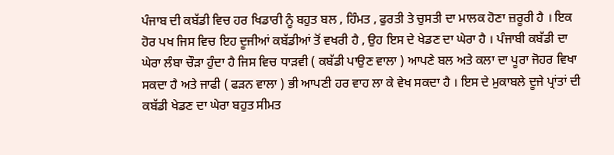ਪੰਜਾਬ ਦੀ ਕਬੱਡੀ ਵਿਚ ਹਰ ਖਿਡਾਰੀ ਨੂੰ ਬਹੁਤ ਬਲ , ਹਿੰਮਤ , ਫੁਰਤੀ ਤੇ ਚੁਸਤੀ ਦਾ ਮਾਲਕ ਹੋਣਾ ਜ਼ਰੂਰੀ ਹੈ । ਇਕ ਹੋਰ ਪਖ ਜਿਸ ਵਿਚ ਇਹ ਦੂਜੀਆਂ ਕਬੱਡੀਆਂ ਤੋਂ ਵਖਰੀ ਹੈ , ਉਹ ਇਸ ਦੇ ਖੇਡਣ ਦਾ ਘੇਰਾ ਹੈ । ਪੰਜਾਬੀ ਕਬੱਡੀ ਦਾ ਘੇਰਾ ਲੰਬਾ ਚੌੜਾ ਹੁੰਦਾ ਹੈ ਜਿਸ ਵਿਚ ਧਾੜਵੀ ( ਕਬੱਡੀ ਪਾਉਣ ਵਾਲਾ ) ਆਪਣੇ ਬਲ ਅਤੇ ਕਲਾ ਦਾ ਪੂਰਾ ਜੋਹਰ ਵਿਖਾ ਸਕਦਾ ਹੈ ਅਤੇ ਜਾਫੀ ( ਫੜਨ ਵਾਲਾ ) ਭੀ ਆਪਣੀ ਹਰ ਵਾਹ ਲਾ ਕੇ ਵੇਖ ਸਕਦਾ ਹੈ । ਇਸ ਦੇ ਮੁਕਾਬਲੇ ਦੂਜੇ ਪ੍ਰਾਂਤਾਂ ਦੀ ਕਬੱਡੀ ਖੇਡਣ ਦਾ ਘੇਰਾ ਬਹੁਤ ਸੀਮਤ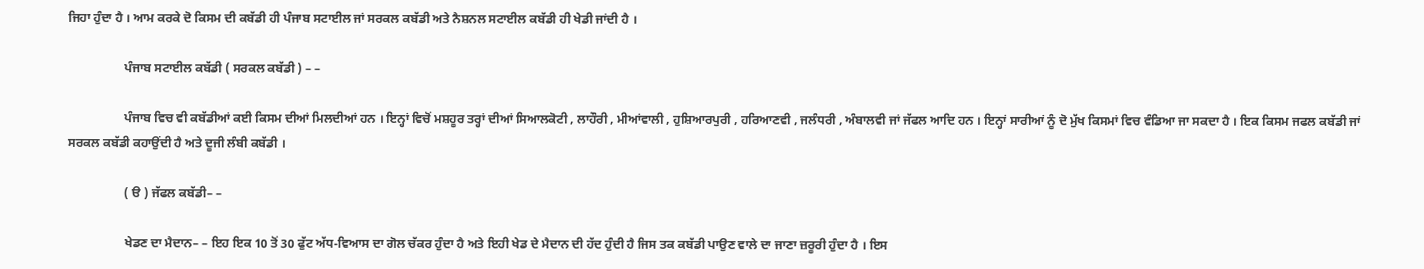ਜਿਹਾ ਹੁੰਦਾ ਹੈ । ਆਮ ਕਰਕੇ ਦੋ ਕਿਸਮ ਦੀ ਕਬੱਡੀ ਹੀ ਪੰਜਾਬ ਸਟਾਈਲ ਜਾਂ ਸਰਕਲ ਕਬੱਡੀ ਅਤੇ ਨੈਸ਼ਨਲ ਸਟਾਈਲ ਕਬੱਡੀ ਹੀ ਖੇਡੀ ਜਾਂਦੀ ਹੈ ।

                  ਪੰਜਾਬ ਸਟਾਈਲ ਕਬੱਡੀ ( ਸਰਕਲ ਕਬੱਡੀ ) – –

                  ਪੰਜਾਬ ਵਿਚ ਵੀ ਕਬੱਡੀਆਂ ਕਈ ਕਿਸਮ ਦੀਆਂ ਮਿਲਦੀਆਂ ਹਨ । ਇਨ੍ਹਾਂ ਵਿਚੋਂ ਮਸ਼ਹੂਰ ਤਰ੍ਹਾਂ ਦੀਆਂ ਸਿਆਲਕੋਟੀ , ਲਾਹੌਰੀ , ਮੀਆਂਵਾਲੀ , ਹੁਸ਼ਿਆਰਪੁਰੀ , ਹਰਿਆਣਵੀ , ਜਲੰਧਰੀ , ਅੰਬਾਲਵੀ ਜਾਂ ਜੱਫਲ ਆਦਿ ਹਨ । ਇਨ੍ਹਾਂ ਸਾਰੀਆਂ ਨੂੰ ਦੋ ਮੁੱਖ ਕਿਸਮਾਂ ਵਿਚ ਵੰਡਿਆ ਜਾ ਸਕਦਾ ਹੈ । ਇਕ ਕਿਸਮ ਜਫਲ ਕਬੱਡੀ ਜਾਂ ਸਰਕਲ ਕਬੱਡੀ ਕਹਾਉਂਦੀ ਹੈ ਅਤੇ ਦੂਜੀ ਲੰਬੀ ਕਬੱਡੀ ।

                  ( ੳ ) ਜੱਫਲ ਕਬੱਡੀ– –

                  ਖੇਡਣ ਦਾ ਮੈਦਾਨ– – ਇਹ ਇਕ 10 ਤੋਂ 30 ਫੁੱਟ ਅੱਧ-ਵਿਆਸ ਦਾ ਗੋਲ ਚੱਕਰ ਹੁੰਦਾ ਹੈ ਅਤੇ ਇਹੀ ਖੇਡ ਦੇ ਮੈਦਾਨ ਦੀ ਹੱਦ ਹੁੰਦੀ ਹੈ ਜਿਸ ਤਕ ਕਬੱਡੀ ਪਾਉਣ ਵਾਲੇ ਦਾ ਜਾਣਾ ਜ਼ਰੂਰੀ ਹੁੰਦਾ ਹੈ । ਇਸ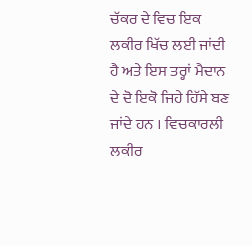ਚੱਕਰ ਦੇ ਵਿਚ ਇਕ ਲਕੀਰ ਖਿੱਚ ਲਈ ਜਾਂਦੀ ਹੈ ਅਤੇ ਇਸ ਤਰ੍ਹਾਂ ਮੈਦਾਨ ਦੇ ਦੋ ਇਕੋ ਜਿਹੇ ਹਿੱਸੇ ਬਣ ਜਾਂਦੇ ਹਨ । ਵਿਚਕਾਰਲੀ ਲਕੀਰ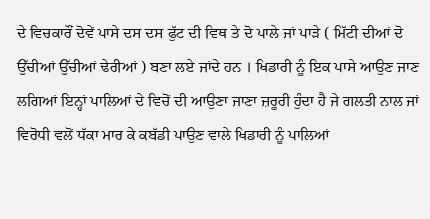ਦੇ ਵਿਚਕਾਰੌਂ ਦੋਵੇਂ ਪਾਸੇ ਦਸ ਦਸ ਫੁੱਟ ਦੀ ਵਿਥ ਤੇ ਦੋ ਪਾਲੇ ਜਾਂ ਪਾੜੇ ( ਮਿੱਟੀ ਦੀਆਂ ਦੋ ਉੱਚੀਆਂ ਉੱਚੀਆਂ ਢੇਰੀਆਂ ) ਬਣਾ ਲਏ ਜਾਂਦੇ ਹਨ । ਖਿਡਾਰੀ ਨੂੰ ਇਕ ਪਾਸੇ ਆਉਣ ਜਾਣ ਲਗਿਆਂ ਇਨ੍ਹਾਂ ਪਾਲਿਆਂ ਦੇ ਵਿਚੋਂ ਦੀ ਆਉਣਾ ਜਾਣਾ ਜ਼ਰੂਰੀ ਹੁੰਦਾ ਹੈ ਜੇ ਗਲਤੀ ਨਾਲ ਜਾਂ ਵਿਰੋਧੀ ਵਲੋਂ ਧੱਕਾ ਮਾਰ ਕੇ ਕਬੱਡੀ ਪਾਉਣ ਵਾਲੇ ਖਿਡਾਰੀ ਨੂੰ ਪਾਲਿਆਂ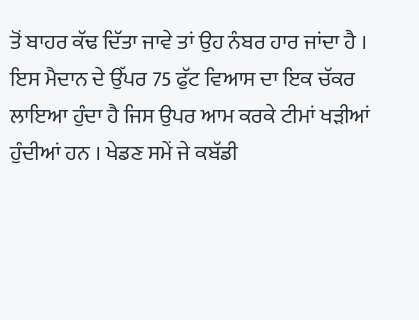ਤੋਂ ਬਾਹਰ ਕੱਢ ਦਿੱਤਾ ਜਾਵੇ ਤਾਂ ਉਹ ਨੰਬਰ ਹਾਰ ਜਾਂਦਾ ਹੈ । ਇਸ ਮੈਦਾਨ ਦੇ ਉੱਪਰ 75 ਫੁੱਟ ਵਿਆਸ ਦਾ ਇਕ ਚੱਕਰ ਲਾਇਆ ਹੁੰਦਾ ਹੈ ਜਿਸ ਉਪਰ ਆਮ ਕਰਕੇ ਟੀਮਾਂ ਖੜੀਆਂ ਹੁੰਦੀਆਂ ਹਨ । ਖੇਡਣ ਸਮੇਂ ਜੇ ਕਬੱਡੀ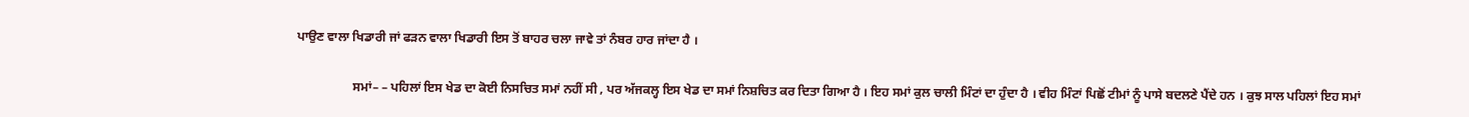ਪਾਉਣ ਵਾਲਾ ਖਿਡਾਰੀ ਜਾਂ ਫੜਨ ਵਾਲਾ ਖਿਡਾਰੀ ਇਸ ਤੋਂ ਬਾਹਰ ਚਲਾ ਜਾਵੇ ਤਾਂ ਨੰਬਰ ਹਾਰ ਜਾਂਦਾ ਹੈ ।

                  ਸਮਾਂ– – ਪਹਿਲਾਂ ਇਸ ਖੇਡ ਦਾ ਕੋਈ ਨਿਸਚਿਤ ਸਮਾਂ ਨਹੀਂ ਸੀ , ਪਰ ਅੱਜਕਲ੍ਹ ਇਸ ਖੇਡ ਦਾ ਸਮਾਂ ਨਿਸ਼ਚਿਤ ਕਰ ਦਿਤਾ ਗਿਆ ਹੈ । ਇਹ ਸਮਾਂ ਕੁਲ ਚਾਲੀ ਮਿੰਟਾਂ ਦਾ ਹੁੰਦਾ ਹੈ । ਵੀਹ ਮਿੰਟਾਂ ਪਿਛੋਂ ਟੀਮਾਂ ਨੂੰ ਪਾਸੇ ਬਦਲਣੇ ਪੈਂਦੇ ਹਨ । ਕੁਝ ਸਾਲ ਪਹਿਲਾਂ ਇਹ ਸਮਾਂ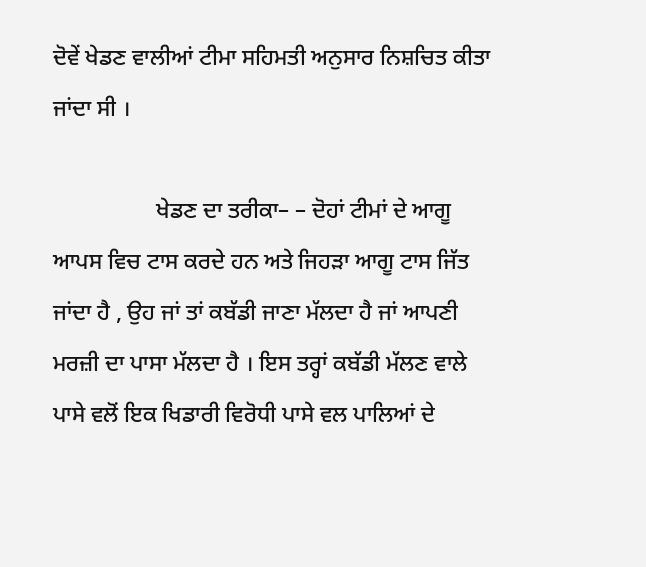ਦੋਵੇਂ ਖੇਡਣ ਵਾਲੀਆਂ ਟੀਮਾ ਸਹਿਮਤੀ ਅਨੁਸਾਰ ਨਿਸ਼ਚਿਤ ਕੀਤਾ ਜਾਂਦਾ ਸੀ ।

                  ਖੇਡਣ ਦਾ ਤਰੀਕਾ– – ਦੋਹਾਂ ਟੀਮਾਂ ਦੇ ਆਗੂ ਆਪਸ ਵਿਚ ਟਾਸ ਕਰਦੇ ਹਨ ਅਤੇ ਜਿਹੜਾ ਆਗੂ ਟਾਸ ਜਿੱਤ ਜਾਂਦਾ ਹੈ , ਉਹ ਜਾਂ ਤਾਂ ਕਬੱਡੀ ਜਾਣਾ ਮੱਲਦਾ ਹੈ ਜਾਂ ਆਪਣੀ ਮਰਜ਼ੀ ਦਾ ਪਾਸਾ ਮੱਲਦਾ ਹੈ । ਇਸ ਤਰ੍ਹਾਂ ਕਬੱਡੀ ਮੱਲਣ ਵਾਲੇ ਪਾਸੇ ਵਲੋਂ ਇਕ ਖਿਡਾਰੀ ਵਿਰੋਧੀ ਪਾਸੇ ਵਲ ਪਾਲਿਆਂ ਦੇ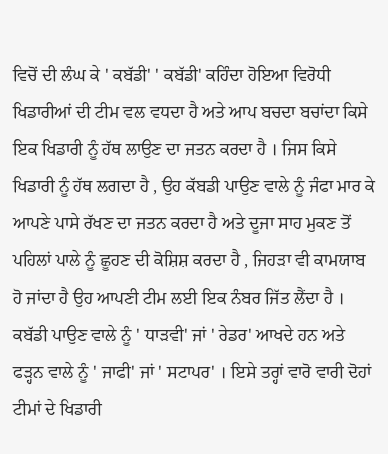ਵਿਚੋਂ ਦੀ ਲੰਘ ਕੇ ' ਕਬੱਡੀ' ' ਕਬੱਡੀ' ਕਹਿੰਦਾ ਹੋਇਆ ਵਿਰੋਧੀ ਖਿਡਾਰੀਆਂ ਦੀ ਟੀਮ ਵਲ ਵਧਦਾ ਹੈ ਅਤੇ ਆਪ ਬਚਦਾ ਬਚਾਂਦਾ ਕਿਸੇ ਇਕ ਖਿਡਾਰੀ ਨੂੰ ਹੱਥ ਲਾਉਣ ਦਾ ਜਤਨ ਕਰਦਾ ਹੈ । ਜਿਸ ਕਿਸੇ ਖਿਡਾਰੀ ਨੂੰ ਹੱਥ ਲਗਦਾ ਹੈ , ਉਹ ਕੱਬਡੀ ਪਾਉਣ ਵਾਲੇ ਨੂੰ ਜੰਫਾ ਮਾਰ ਕੇ ਆਪਣੇ ਪਾਸੇ ਰੱਖਣ ਦਾ ਜਤਨ ਕਰਦਾ ਹੈ ਅਤੇ ਦੂਜਾ ਸਾਹ ਮੁਕਣ ਤੋਂ ਪਹਿਲਾਂ ਪਾਲੇ ਨੂੰ ਛੂਹਣ ਦੀ ਕੋਸ਼ਿਸ਼ ਕਰਦਾ ਹੈ , ਜਿਹੜਾ ਵੀ ਕਾਮਯਾਬ ਹੋ ਜਾਂਦਾ ਹੈ ਉਹ ਆਪਣੀ ਟੀਮ ਲਈ ਇਕ ਨੰਬਰ ਜਿੱਤ ਲੈਂਦਾ ਹੈ । ਕਬੱਡੀ ਪਾਉਣ ਵਾਲੇ ਨੂੰ ' ਧਾੜਵੀ' ਜਾਂ ' ਰੇਡਰ' ਆਖਦੇ ਹਨ ਅਤੇ ਫੜ੍ਹਨ ਵਾਲੇ ਨੂੰ ' ਜਾਫੀ' ਜਾਂ ' ਸਟਾਪਰ' । ਇਸੇ ਤਰ੍ਹਾਂ ਵਾਰੋ ਵਾਰੀ ਦੋਹਾਂ ਟੀਮਾਂ ਦੇ ਖਿਡਾਰੀ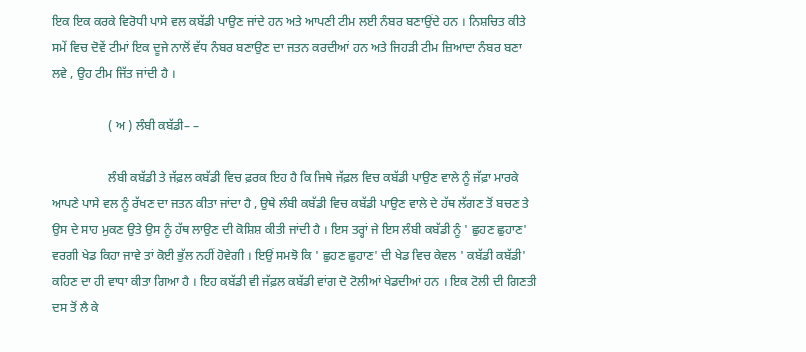ਇਕ ਇਕ ਕਰਕੇ ਵਿਰੋਧੀ ਪਾਸੇ ਵਲ ਕਬੱਡੀ ਪਾਉਣ ਜਾਂਦੇ ਹਨ ਅਤੇ ਆਪਣੀ ਟੀਮ ਲਈ ਨੰਬਰ ਬਣਾਉਂਦੇ ਹਨ । ਨਿਸ਼ਚਿਤ ਕੀਤੇ ਸਮੇਂ ਵਿਚ ਦੋਵੇਂ ਟੀਮਾਂ ਇਕ ਦੂਜੇ ਨਾਲੋਂ ਵੱਧ ਨੰਬਰ ਬਣਾਉਣ ਦਾ ਜਤਨ ਕਰਦੀਆਂ ਹਨ ਅਤੇ ਜਿਹੜੀ ਟੀਮ ਜ਼ਿਆਦਾ ਨੰਬਰ ਬਣਾ ਲਵੇ , ਉਹ ਟੀਮ ਜਿੱਤ ਜਾਂਦੀ ਹੈ ।

                  ( ਅ ) ਲੰਬੀ ਕਬੱਡੀ– –

                  ਲੰਬੀ ਕਬੱਡੀ ਤੇ ਜੱਫ਼ਲ ਕਬੱਡੀ ਵਿਚ ਫ਼ਰਕ ਇਹ ਹੈ ਕਿ ਜਿਥੇ ਜੱਫ਼ਲ ਵਿਚ ਕਬੱਡੀ ਪਾਉਣ ਵਾਲੇ ਨੂੰ ਜੱਫ਼ਾ ਮਾਰਕੇ ਆਪਣੇ ਪਾਸੇ ਵਲ ਨੂੰ ਰੱਖਣ ਦਾ ਜਤਨ ਕੀਤਾ ਜਾਂਦਾ ਹੈ , ਉਥੇ ਲੰਬੀ ਕਬੱਡੀ ਵਿਚ ਕਬੱਡੀ ਪਾਉਣ ਵਾਲੇ ਦੇ ਹੱਥ ਲੱਗਣ ਤੋਂ ਬਚਣ ਤੇ ਉਸ ਦੇ ਸਾਹ ਮੁਕਣ ਉਤੇ ਉਸ ਨੂੰ ਹੱਥ ਲਾਉਣ ਦੀ ਕੋਸ਼ਿਸ਼ ਕੀਤੀ ਜਾਂਦੀ ਹੈ । ਇਸ ਤਰ੍ਹਾਂ ਜੇ ਇਸ ਲੰਬੀ ਕਬੱਡੀ ਨੂੰ ' ਛੁਹਣ ਛੁਹਾਣ' ਵਰਗੀ ਖੇਡ ਕਿਹਾ ਜਾਵੇ ਤਾਂ ਕੋਈ ਭੁੱਲ ਨਹੀਂ ਹੋਵੇਗੀ । ਇਉਂ ਸਮਝੋ ਕਿ ' ਛੁਹਣ ਛੁਹਾਣ' ਦੀ ਖੇਡ ਵਿਚ ਕੇਵਲ ' ਕਬੱਡੀ ਕਬੱਡੀ' ਕਹਿਣ ਦਾ ਹੀ ਵਾਧਾ ਕੀਤਾ ਗਿਆ ਹੈ । ਇਹ ਕਬੱਡੀ ਵੀ ਜੱਫ਼ਲ ਕਬੱਡੀ ਵਾਂਗ ਦੋ ਟੋਲੀਆਂ ਖੇਡਦੀਆਂ ਹਨ । ਇਕ ਟੋਲੀ ਦੀ ਗਿਣਤੀ ਦਸ ਤੋਂ ਲੈ ਕੇ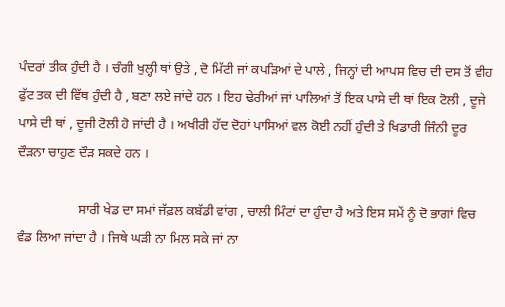ਪੰਦਰਾਂ ਤੀਕ ਹੁੰਦੀ ਹੈ । ਚੰਗੀ ਖੁਲ੍ਹੀ ਥਾਂ ਉਤੇ , ਦੋ ਮਿੱਟੀ ਜਾਂ ਕਪੜਿਆਂ ਦੇ ਪਾਲੇ , ਜਿਨ੍ਹਾਂ ਦੀ ਆਪਸ ਵਿਚ ਦੀ ਦਸ ਤੋਂ ਵੀਹ ਫੁੱਟ ਤਕ ਦੀ ਵਿੱਥ ਹੁੰਦੀ ਹੈ , ਬਣਾ ਲਏ ਜਾਂਦੇ ਹਨ । ਇਹ ਢੇਰੀਆਂ ਜਾਂ ਪਾਲਿਆਂ ਤੋਂ ਇਕ ਪਾਸੇ ਦੀ ਥਾਂ ਇਕ ਟੋਲੀ , ਦੂਜੇ ਪਾਸੇ ਦੀ ਥਾਂ , ਦੂਜੀ ਟੋਲੀ ਹੋ ਜਾਂਦੀ ਹੈ । ਅਖੀਰੀ ਹੱਦ ਦੋਹਾਂ ਪਾਸਿਆਂ ਵਲ ਕੋਈ ਨਹੀਂ ਹੁੰਦੀ ਤੇ ਖਿਡਾਰੀ ਜਿੰਨੀ ਦੂਰ ਦੌੜਨਾ ਚਾਹੁਣ ਦੌੜ ਸਕਦੇ ਹਨ ।

                  ਸਾਰੀ ਖੇਡ ਦਾ ਸਮਾਂ ਜੱਫ਼ਲ ਕਬੱਡੀ ਵਾਂਗ , ਚਾਲੀ ਮਿੰਟਾਂ ਦਾ ਹੁੰਦਾ ਹੈ ਅਤੇ ਇਸ ਸਮੇਂ ਨੂੰ ਦੋ ਭਾਗਾਂ ਵਿਚ ਵੰਡ ਲਿਆ ਜਾਂਦਾ ਹੈ । ਜਿਥੇ ਘੜੀ ਨਾ ਮਿਲ ਸਕੇ ਜਾਂ ਨਾ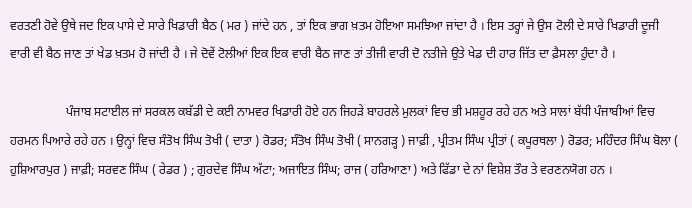ਵਰਤਣੀ ਹੋਵੇ ਉਥੇ ਜਦ ਇਕ ਪਾਸੇ ਦੇ ਸਾਰੇ ਖਿਡਾਰੀ ਬੈਠ ( ਮਰ ) ਜਾਂਦੇ ਹਨ , ਤਾਂ ਇਕ ਭਾਗ ਖ਼ਤਮ ਹੋਇਆ ਸਮਝਿਆ ਜਾਂਦਾ ਹੈ । ਇਸ ਤਰ੍ਹਾਂ ਜੇ ਉਸ ਟੋਲੀ ਦੇ ਸਾਰੇ ਖਿਡਾਰੀ ਦੂਜੀ ਵਾਰੀ ਵੀ ਬੈਠ ਜਾਣ ਤਾਂ ਖੇਡ ਖ਼ਤਮ ਹੋ ਜਾਂਦੀ ਹੈ । ਜੇ ਦੋਵੇਂ ਟੋਲੀਆਂ ਇਕ ਇਕ ਵਾਰੀ ਬੈਠ ਜਾਣ ਤਾਂ ਤੀਜੀ ਵਾਰੀ ਦੋ ਨਤੀਜੇ ਉਤੇ ਖੇਡ ਦੀ ਹਾਰ ਜਿੱਤ ਦਾ ਫ਼ੈਸਲਾ ਹੁੰਦਾ ਹੈ ।

                  ਪੰਜਾਬ ਸਟਾਈਲ ਜਾਂ ਸਰਕਲ ਕਬੱਡੀ ਦੇ ਕਈ ਨਾਮਵਰ ਖਿਡਾਰੀ ਹੋਏ ਹਨ ਜਿਹੜੇ ਬਾਹਰਲੇ ਮੁਲਕਾਂ ਵਿਚ ਭੀ ਮਸ਼ਹੂਰ ਰਹੇ ਹਨ ਅਤੇ ਸਾਲਾਂ ਬੱਧੀ ਪੰਜਾਬੀਆਂ ਵਿਚ ਹਰਮਨ ਪਿਆਰੇ ਰਹੇ ਹਨ । ਉਨ੍ਹਾਂ ਵਿਚ ਸੰਤੋਖ ਸਿੰਘ ਤੋਖੀ ( ਦਾਤਾ ) ਰੋਡਰ; ਸੰਤੋਖ ਸਿੰਘ ਤੋਖੀ ( ਸਾਨਗੜ੍ਹ ) ਜਾਫ਼ੀ , ਪ੍ਰੀਤਮ ਸਿੰਘ ਪ੍ਰੀਤਾਂ ( ਕਪੂਰਥਲਾ ) ਰੋਡਰ; ਮਹਿੰਦਰ ਸਿੰਘ ਬੋਲਾ ( ਹੁਸ਼ਿਆਰਪੁਰ ) ਜਾਫ਼ੀ; ਸਰਵਣ ਸਿੰਘ ( ਰੇਡਰ ) ; ਗੁਰਦੇਵ ਸਿੰਘ ਅੱਟਾ; ਅਜਾਇਤ ਸਿੰਘ; ਰਾਜ ( ਹਰਿਆਣਾ ) ਅਤੇ ਫਿੱਡਾ ਦੇ ਨਾਂ ਵਿਸ਼ੇਸ਼ ਤੌਰ ਤੇ ਵਰਣਨਯੋਗ ਹਨ ।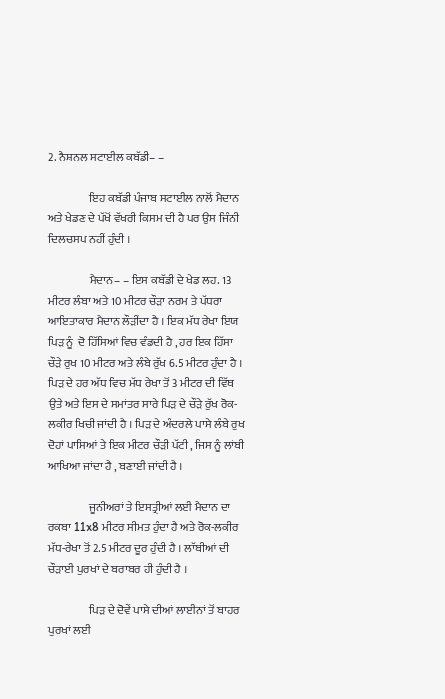2. ਨੈਸ਼ਨਲ ਸਟਾਈਲ ਕਬੱਡੀ– –

                  ਇਹ ਕਬੱਡੀ ਪੰਜਾਬ ਸਟਾਈਲ ਨਾਲੋਂ ਮੈਦਾਨ ਅਤੇ ਖੇਡਣ ਦੇ ਪੱਖੋਂ ਵੱਖਰੀ ਕਿਸਮ ਦੀ ਹੈ ਪਰ ਉਸ ਜਿੰਨੀ ਦਿਲਚਸਪ ਨਹੀਂ ਹੁੰਦੀ ।

                  ਮੈਦਾਨ– – ਇਸ ਕਬੱਡੀ ਦੇ ਖੇਡ ਲਹ. 13 ਮੀਟਰ ਲੰਬਾ ਅਤੇ 10 ਮੀਟਰ ਚੌੜਾ ਨਰਮ ਤੇ ਪੱਧਰਾ ਆਇਤਾਕਾਰ ਮੈਦਾਨ ਲੌੜੀਂਦਾ ਹੈ । ਇਕ ਮੱਧ ਰੇਖਾ ਇਯ ਪਿੜ ਨੂੰ  ਦੋ ਹਿੱਸਿਆਂ ਵਿਚ ਵੰਡਦੀ ਹੈ , ਹਰ ਇਕ ਹਿੱਸਾ ਚੌੜੇ ਰੁਖ 10 ਮੀਟਰ ਅਤੇ ਲੰਬੇ ਰੁੱਖ 6.5 ਮੀਟਰ ਹੁੰਦਾ ਹੈ । ਪਿੜ ਦੇ ਹਰ ਅੱਧ ਵਿਚ ਮੱਧ ਰੇਖਾ ਤੋਂ 3 ਮੀਟਰ ਦੀ ਵਿੱਥ ਉਤੇ ਅਤੇ ਇਸ ਦੇ ਸਮਾਂਤਰ ਸਾਰੇ ਪਿੜ ਦੇ ਚੌੜੇ ਰੁੱਖ ਰੋਕ-ਲਕੀਰ ਖਿਚੀ ਜਾਂਦੀ ਹੈ । ਪਿੜ ਦੇ ਅੰਦਰਲੇ ਪਾਸੇ ਲੰਬੇ ਰੁਖ ਦੋਹਾਂ ਪਾਸਿਆਂ ਤੇ ਇਕ ਮੀਟਰ ਚੌੜੀ ਪੱਟੀ , ਜਿਸ ਨੂੰ ਲਾਂਬੀ ਆਖਿਆ ਜਾਂਦਾ ਹੈ , ਬਣਾਈ ਜਾਂਦੀ ਹੈ ।

                  ਜੂਨੀਅਰਾਂ ਤੇ ਇਸਤ੍ਰੀਆਂ ਲਈ ਮੈਦਾਨ ਦਾ ਰਕਬਾ 11x8 ਮੀਟਰ ਸੀਮਤ ਹੁੰਦਾ ਹੈ ਅਤੇ ਰੋਕ-ਲਕੀਰ ਮੱਧ-ਰੇਖਾ ਤੋਂ 2.5 ਮੀਟਰ ਦੂਰ ਹੁੰਦੀ ਹੈ । ਲਾੱਬੀਆਂ ਦੀ ਚੌੜਾਈ ਪੁਰਖਾਂ ਦੇ ਬਰਾਬਰ ਹੀ ਹੁੰਦੀ ਹੈ ।

                  ਪਿੜ ਦੇ ਦੋਵੇਂ ਪਾਸੇ ਦੀਆਂ ਲਾਈਨਾਂ ਤੋਂ ਬਾਹਰ ਪੁਰਖਾਂ ਲਈ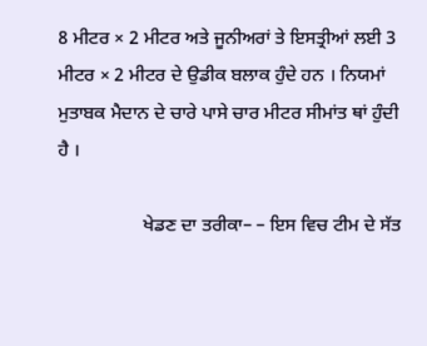8 ਮੀਟਰ × 2 ਮੀਟਰ ਅਤੇ ਜੂਨੀਅਰਾਂ ਤੇ ਇਸਤ੍ਰੀਆਂ ਲਈ 3 ਮੀਟਰ × 2 ਮੀਟਰ ਦੇ ਉਡੀਕ ਬਲਾਕ ਹੁੰਦੇ ਹਨ । ਨਿਯਮਾਂ ਮੁਤਾਬਕ ਮੈਦਾਨ ਦੇ ਚਾਰੇ ਪਾਸੇ ਚਾਰ ਮੀਟਰ ਸੀਮਾਂਤ ਥਾਂ ਹੁੰਦੀ ਹੈ ।

                  ਖੇਡਣ ਦਾ ਤਰੀਕਾ– – ਇਸ ਵਿਚ ਟੀਮ ਦੇ ਸੱਤ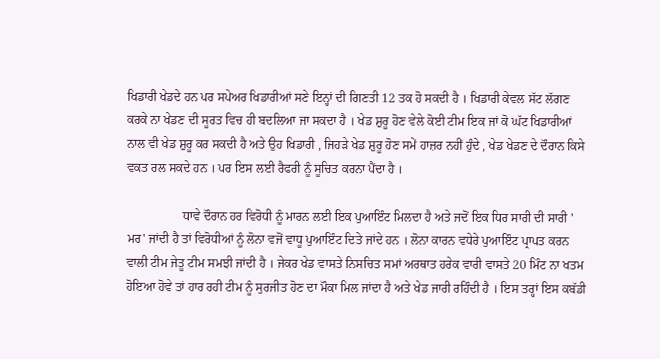ਖਿਡਾਰੀ ਖੇਡਦੇ ਹਨ ਪਰ ਸਪੇਅਰ ਖਿਡਾਰੀਆਂ ਸਣੇ ਇਨ੍ਹਾਂ ਦੀ ਗਿਣਤੀ 12 ਤਕ ਹੋ ਸਕਦੀ ਹੈ । ਖਿਡਾਰੀ ਕੇਵਲ ਸੱਟ ਲੱਗਣ ਕਰਕੇ ਨਾ ਖੇਡਣ ਦੀ ਸੂਰਤ ਵਿਚ ਹੀ ਬਦਲਿਆ ਜਾ ਸਕਦਾ ਹੈ । ਖੇਡ ਸ਼ੁਰੂ ਹੋਣ ਵੇਲੇ ਕੋਈ ਟੀਮ ਇਕ ਜਾਂ ਕੋ ਘੱਟ ਖਿਡਾਰੀਆਂ ਨਾਲ ਵੀ ਖੇਡ ਸ਼ੁਰੂ ਕਰ ਸਕਦੀ ਹੈ ਅਤੇ ਉਹ ਖਿਡਾਰੀ , ਜਿਹੜੇ ਖੇਡ ਸ਼ੁਰੂ ਹੋਣ ਸਮੇਂ ਹਾਜ਼ਰ ਨਹੀਂ ਹੁੰਦੇ , ਖੇਡ ਖੇਡਣ ਦੇ ਦੌਰਾਨ ਕਿਸੇ ਵਕਤ ਰਲ ਸਕਦੇ ਹਨ । ਪਰ ਇਸ ਲਈ ਰੈਫਰੀ ਨੂੰ ਸੂਚਿਤ ਕਰਨਾ ਪੈਂਦਾ ਹੈ ।

                  ਧਾਵੇ ਦੌਰਾਨ ਹਰ ਵਿਰੋਧੀ ਨੂੰ ਮਾਰਨ ਲਈ ਇਕ ਪੁਆਇੰਟ ਮਿਲਦਾ ਹੈ ਅਤੇ ਜਦੋਂ ਇਕ ਧਿਰ ਸਾਰੀ ਦੀ ਸਾਰੀ ' ਮਰ' ਜਾਂਦੀ ਹੈ ਤਾਂ ਵਿਰੋਧੀਆਂ ਨੂੰ ਲੋਨਾ ਵਜੋਂ ਵਾਧੂ ਪੁਆਇੰਟ ਦਿਤੇ ਜਾਂਦੇ ਹਨ । ਲੋਨਾ ਕਾਰਨ ਵਧੇਰੇ ਪੁਆਇੰਟ ਪ੍ਰਾਪਤ ਕਰਨ ਵਾਲੀ ਟੀਮ ਜੇਤੂ ਟੀਮ ਸਮਝੀ ਜਾਂਦੀ ਹੈ । ਜੇਕਰ ਖੇਡ ਵਾਸਤੇ ਨਿਸਚਿਤ ਸਮਾਂ ਅਰਥਾਤ ਹਰੇਕ ਵਾਰੀ ਵਾਸਤੇ 20 ਮਿੰਟ ਨਾ ਖਤਮ ਹੋਇਆ ਹੋਵੇ ਤਾਂ ਹਾਰ ਰਹੀ ਟੀਮ ਨੂੰ ਸੁਰਜੀਤ ਹੋਣ ਦਾ ਮੌਕਾ ਮਿਲ ਜਾਂਦਾ ਹੈ ਅਤੇ ਖੇਡ ਜਾਰੀ ਰਹਿੰਦੀ ਹੈ । ਇਸ ਤਰ੍ਹਾਂ ਇਸ ਕਬੱਡੀ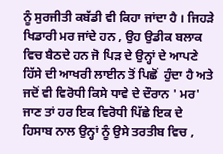ਨੂੰ ਸੁਰਜੀਤੀ ਕਬੱਡੀ ਵੀ ਕਿਹਾ ਜਾਂਦਾ ਹੈ । ਜਿਹੜੇ ਖਿਡਾਰੀ ਮਰ ਜਾਂਦੇ ਹਨ , ਉਹ ਉਡੀਕ ਬਲਾਕ ਵਿਚ ਬੈਠਦੇ ਹਨ ਜੋ ਪਿੜ ਦੇ ਉਨ੍ਹਾਂ ਦੇ ਆਪਣੇ ਹਿੱਸੇ ਦੀ ਆਖਰੀ ਲਾਈਨ ਤੋਂ ਪਿਛੋਂ  ਹੁੰਦਾ ਹੈ ਅਤੇ ਜਦੋਂ ਵੀ ਵਿਰੋਧੀ ਕਿਸੇ ਧਾਵੇ ਦੇ ਦੌਰਾਨ ' ਮਰ' ਜਾਣ ਤਾਂ ਹਰ ਇਕ ਵਿਰੋਧੀ ਪਿੱਛੇ ਇਕ ਦੇ ਹਿਸਾਬ ਨਾਲ ਉਨ੍ਹਾਂ ਨੂੰ ਉਸੇ ਤਰਤੀਬ ਵਿਚ ,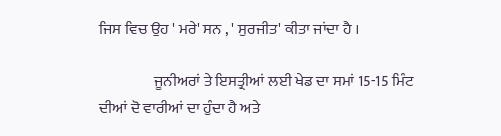ਜਿਸ ਵਿਚ ਉਹ ' ਮਰੇ' ਸਨ , ' ਸੁਰਜੀਤ' ਕੀਤਾ ਜਾਂਦਾ ਹੈ ।

                  ਜੂਨੀਅਰਾਂ ਤੇ ਇਸਤ੍ਰੀਆਂ ਲਈ ਖੇਡ ਦਾ ਸਮਾਂ 15-15 ਮਿੰਟ ਦੀਆਂ ਦੋ ਵਾਰੀਆਂ ਦਾ ਹੁੰਦਾ ਹੈ ਅਤੇ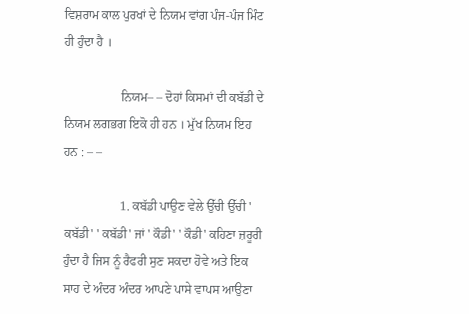ਵਿਸ਼ਰਾਮ ਕਾਲ ਪੁਰਖਾਂ ਦੇ ਨਿਯਮ ਵਾਂਗ ਪੰਜ-ਪੰਜ ਮਿੰਟ ਹੀ ਹੁੰਦਾ ਹੈ ।

                  ਨਿਯਮ– – ਦੋਹਾਂ ਕਿਸਮਾਂ ਦੀ ਕਬੱਡੀ ਦੇ ਨਿਯਮ ਲਗਭਗ ਇਕੋ ਹੀ ਹਨ । ਮੁੱਖ ਨਿਯਮ ਇਹ ਹਨ : – –

                  1. ਕਬੱਡੀ ਪਾਉਣ ਵੇਲੇ ਉੱਚੀ ਉੱਚੀ ' ਕਬੱਡੀ' ' ਕਬੱਡੀ' ਜਾਂ ' ਕੌਡੀ' ' ਕੌਡੀ' ਕਹਿਣਾ ਜ਼ਰੂਰੀ ਹੁੰਦਾ ਹੈ ਜਿਸ ਨੂੰ ਰੈਫਰੀ ਸੁਣ ਸਕਦਾ ਹੋਵੇ ਅਤੇ ਇਕ ਸਾਹ ਦੇ ਅੰਦਰ ਅੰਦਰ ਆਪਣੇ ਪਾਸੇ ਵਾਪਸ ਆਉਣਾ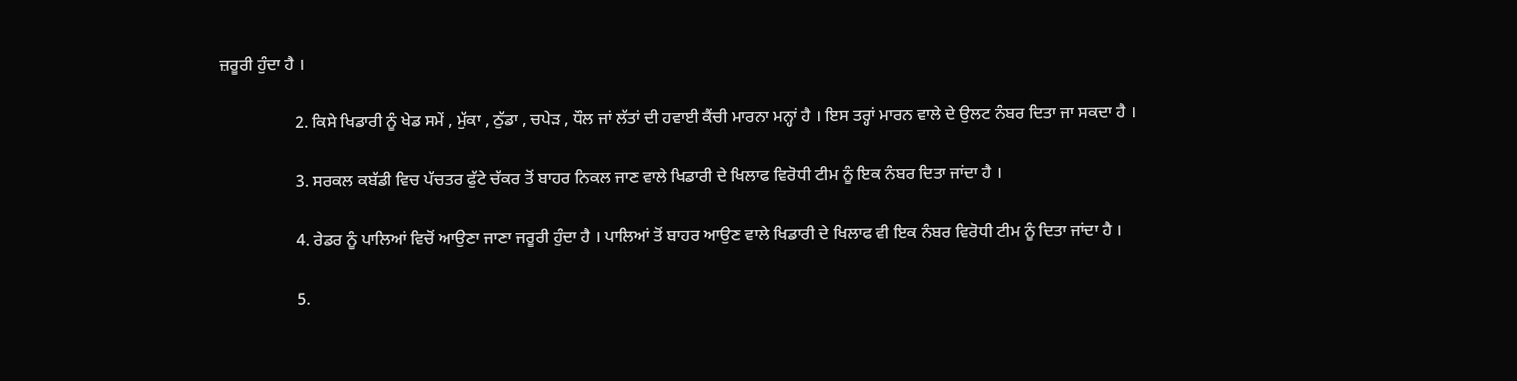ਜ਼ਰੂਰੀ ਹੁੰਦਾ ਹੈ ।

                  2. ਕਿਸੇ ਖਿਡਾਰੀ ਨੂੰ ਖੇਡ ਸਮੇਂ , ਮੁੱਕਾ , ਠੁੱਡਾ , ਚਪੇੜ , ਧੌਲ ਜਾਂ ਲੱਤਾਂ ਦੀ ਹਵਾਈ ਕੈਂਚੀ ਮਾਰਨਾ ਮਨ੍ਹਾਂ ਹੈ । ਇਸ ਤਰ੍ਹਾਂ ਮਾਰਨ ਵਾਲੇ ਦੇ ਉਲਟ ਨੰਬਰ ਦਿਤਾ ਜਾ ਸਕਦਾ ਹੈ ।

                  3. ਸਰਕਲ ਕਬੱਡੀ ਵਿਚ ਪੱਚਤਰ ਫੁੱਟੇ ਚੱਕਰ ਤੋਂ ਬਾਹਰ ਨਿਕਲ ਜਾਣ ਵਾਲੇ ਖਿਡਾਰੀ ਦੇ ਖਿਲਾਫ ਵਿਰੋਧੀ ਟੀਮ ਨੂੰ ਇਕ ਨੰਬਰ ਦਿਤਾ ਜਾਂਦਾ ਹੈ ।

                  4. ਰੇਡਰ ਨੂੰ ਪਾਲਿਆਂ ਵਿਚੋਂ ਆਉਣਾ ਜਾਣਾ ਜਰੂਰੀ ਹੁੰਦਾ ਹੈ । ਪਾਲਿਆਂ ਤੋਂ ਬਾਹਰ ਆਉਣ ਵਾਲੇ ਖਿਡਾਰੀ ਦੇ ਖਿਲਾਫ ਵੀ ਇਕ ਨੰਬਰ ਵਿਰੋਧੀ ਟੀਮ ਨੂੰ ਦਿਤਾ ਜਾਂਦਾ ਹੈ ।

                  5.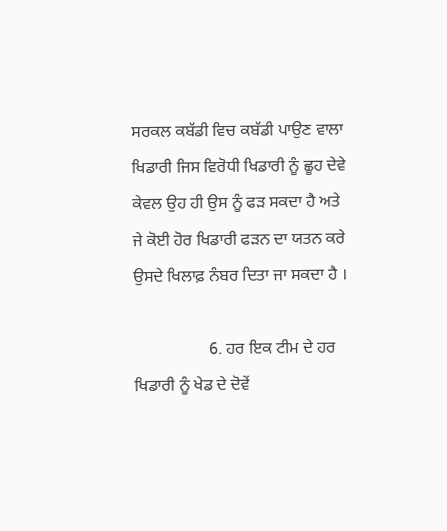ਸਰਕਲ ਕਬੱਡੀ ਵਿਚ ਕਬੱਡੀ ਪਾਉਣ ਵਾਲਾ ਖਿਡਾਰੀ ਜਿਸ ਵਿਰੋਧੀ ਖਿਡਾਰੀ ਨੂੰ ਛੂਹ ਦੇਵੇ ਕੇਵਲ ਉਹ ਹੀ ਉਸ ਨੂੰ ਫੜ ਸਕਦਾ ਹੈ ਅਤੇ ਜੇ ਕੋਈ ਹੋਰ ਖਿਡਾਰੀ ਫੜਨ ਦਾ ਯਤਨ ਕਰੇ ਉਸਦੇ ਖਿਲਾਫ਼ ਨੰਬਰ ਦਿਤਾ ਜਾ ਸਕਦਾ ਹੈ ।

                  6. ਹਰ ਇਕ ਟੀਮ ਦੇ ਹਰ ਖਿਡਾਰੀ ਨੂੰ ਖੇਡ ਦੇ ਦੋਵੇਂ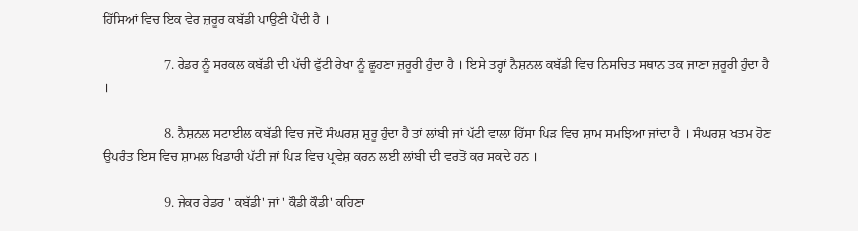ਹਿੱਸਿਆਂ ਵਿਚ ਇਕ ਵੇਰ ਜ਼ਰੂਰ ਕਬੱਡੀ ਪਾਉਣੀ ਪੈਂਦੀ ਹੈ ।

                  7. ਰੇਡਰ ਨੂੰ ਸਰਕਲ ਕਬੱਡੀ ਦੀ ਪੱਚੀ ਫੁੱਟੀ ਰੇਖਾ ਨੂੰ ਛੂਹਣਾ ਜ਼ਰੂਰੀ ਹੁੰਦਾ ਹੈ । ਇਸੇ ਤਰ੍ਹਾਂ ਨੈਸ਼ਨਲ ਕਬੱਡੀ ਵਿਚ ਨਿਸਚਿਤ ਸਥਾਨ ਤਕ ਜਾਣਾ ਜ਼ਰੂਰੀ ਹੁੰਦਾ ਹੈ ।

                  8. ਨੈਸ਼ਨਲ ਸਟਾਈਲ ਕਬੱਡੀ ਵਿਚ ਜਦੋਂ ਸੰਘਰਸ਼ ਸ਼ੁਰੂ ਹੁੰਦਾ ਹੈ ਤਾਂ ਲਾਂਬੀ ਜਾਂ ਪੱਟੀ ਵਾਲਾ ਹਿੱਸਾ ਪਿੜ ਵਿਚ ਸ਼ਾਮ ਸਮਝਿਆ ਜਾਂਦਾ ਹੈ । ਸੰਘਰਸ਼ ਖਤਮ ਹੋਣ ਉਪਰੰਤ ਇਸ ਵਿਚ ਸ਼ਾਮਲ ਖਿਡਾਰੀ ਪੱਟੀ ਜਾਂ ਪਿੜ ਵਿਚ ਪ੍ਰਵੇਸ਼ ਕਰਨ ਲਈ ਲਾਂਬੀ ਦੀ ਵਰਤੋਂ ਕਰ ਸਕਦੇ ਹਨ ।

                  9. ਜੇਕਰ ਰੇਡਰ ' ਕਬੱਡੀ' ਜਾਂ ' ਕੌਡੀ ਕੌਡੀ' ਕਹਿਣਾ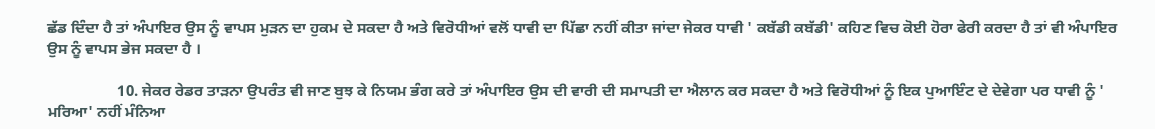ਛੱਡ ਦਿੰਦਾ ਹੈ ਤਾਂ ਅੰਪਾਇਰ ਉਸ ਨੂੰ ਵਾਪਸ ਮੁੜਨ ਦਾ ਹੁਕਮ ਦੇ ਸਕਦਾ ਹੈ ਅਤੇ ਵਿਰੋਧੀਆਂ ਵਲੋਂ ਧਾਵੀ ਦਾ ਪਿੱਛਾ ਨਹੀਂ ਕੀਤਾ ਜਾਂਦਾ ਜੇਕਰ ਧਾਵੀ ' ਕਬੱਡੀ ਕਬੱਡੀ' ਕਹਿਣ ਵਿਚ ਕੋਈ ਹੋਰਾ ਫੇਰੀ ਕਰਦਾ ਹੈ ਤਾਂ ਵੀ ਅੰਪਾਇਰ ਉਸ ਨੂੰ ਵਾਪਸ ਭੇਜ ਸਕਦਾ ਹੈ ।

                  10. ਜੇਕਰ ਰੇਡਰ ਤਾੜਨਾ ਉਪਰੰਤ ਵੀ ਜਾਣ ਬੁਝ ਕੇ ਨਿਯਮ ਭੰਗ ਕਰੇ ਤਾਂ ਅੰਪਾਇਰ ਉਸ ਦੀ ਵਾਰੀ ਦੀ ਸਮਾਪਤੀ ਦਾ ਐਲਾਨ ਕਰ ਸਕਦਾ ਹੈ ਅਤੇ ਵਿਰੋਧੀਆਂ ਨੂੰ ਇਕ ਪੁਆਇੰਟ ਦੇ ਦੇਵੇਗਾ ਪਰ ਧਾਵੀ ਨੂੰ ' ਮਰਿਆ' ਨਹੀਂ ਮੰਨਿਆ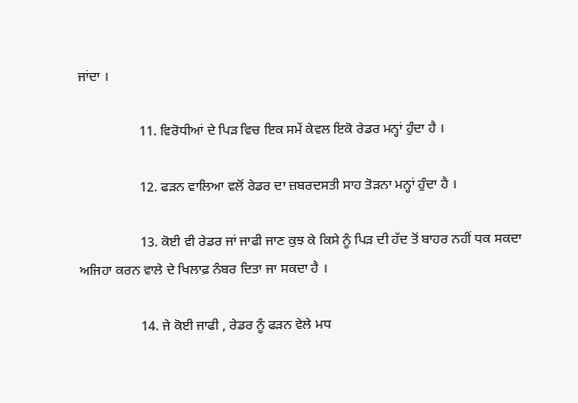ਜਾਂਦਾ ।

                  11. ਵਿਰੋਧੀਆਂ ਦੇ ਪਿੜ ਵਿਚ ਇਕ ਸਮੇਂ ਕੇਵਲ ਇਕੋ ਰੇਡਰ ਮਨ੍ਹਾਂ ਹੁੰਦਾ ਹੈ ।

                  12. ਫੜਨ ਵਾਲਿਆ ਵਲੋਂ ਰੇਡਰ ਦਾ ਜ਼ਬਰਦਸਤੀ ਸਾਹ ਤੋੜਨਾ ਮਨ੍ਹਾਂ ਹੁੰਦਾ ਹੈ ।

                  13. ਕੋਈ ਵੀ ਰੇਡਰ ਜਾਂ ਜਾਫੀ ਜਾਣ ਕੁਝ ਕੇ ਕਿਸੇ ਨੂੰ ਪਿੜ ਦੀ ਹੱਦ ਤੋਂ ਬਾਹਰ ਨਹੀਂ ਧਕ ਸਕਦਾ ਅਜਿਹਾ ਕਰਨ ਵਾਲੇ ਦੇ ਖਿਲਾਫ਼ ਨੰਬਰ ਦਿਤਾ ਜਾ ਸਕਦਾ ਹੈ ।

                  14. ਜੇ ਕੋਈ ਜਾਫੀ , ਰੇਡਰ ਨੂੰ ਫੜਨ ਵੇਲੇ ਮਧ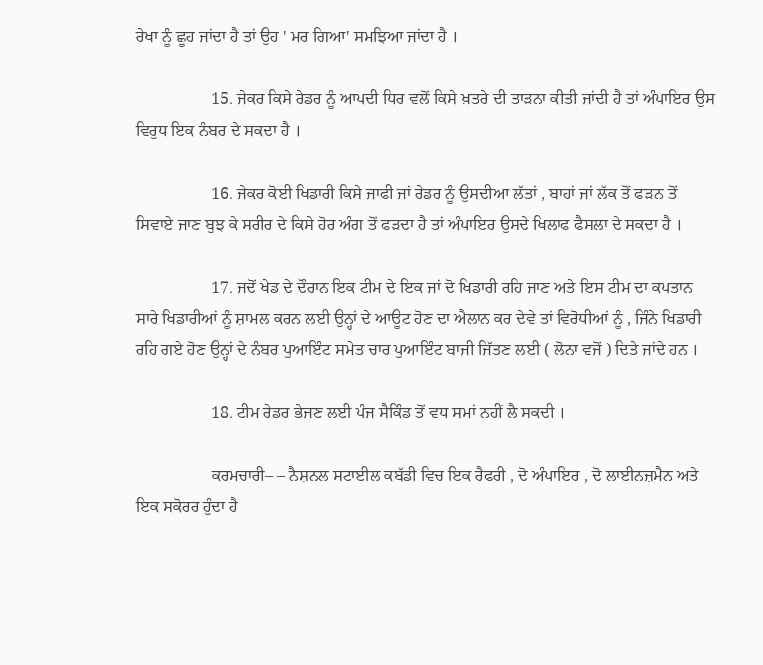ਰੇਖਾ ਨੂੰ ਛੂਹ ਜਾਂਦਾ ਹੈ ਤਾਂ ਉਹ ' ਮਰ ਗਿਆ' ਸਮਝਿਆ ਜਾਂਦਾ ਹੈ ।

                  15. ਜੇਕਰ ਕਿਸੇ ਰੇਡਰ ਨੂੰ ਆਪਦੀ ਧਿਰ ਵਲੋਂ ਕਿਸੇ ਖ਼ਤਰੇ ਦੀ ਤਾੜਨਾ ਕੀਤੀ ਜਾਂਦੀ ਹੈ ਤਾਂ ਅੰਪਾਇਰ ਉਸ ਵਿਰੁਧ ਇਕ ਨੰਬਰ ਦੇ ਸਕਦਾ ਹੈ ।

                  16. ਜੇਕਰ ਕੋਈ ਖਿਡਾਰੀ ਕਿਸੇ ਜਾਫੀ ਜਾਂ ਰੇਡਰ ਨੂੰ ਉਸਦੀਆ ਲੱਤਾਂ , ਬਾਹਾਂ ਜਾਂ ਲੱਕ ਤੋਂ ਫੜਨ ਤੋਂ ਸਿਵਾਏ ਜਾਣ ਬੁਝ ਕੇ ਸਰੀਰ ਦੇ ਕਿਸੇ ਹੋਰ ਅੰਗ ਤੋਂ ਫੜਦਾ ਹੈ ਤਾਂ ਅੰਪਾਇਰ ਉਸਦੇ ਖਿਲਾਫ ਫੈਸਲਾ ਦੇ ਸਕਦਾ ਹੈ ।

                  17. ਜਦੋਂ ਖੇਡ ਦੇ ਦੌਰਾਨ ਇਕ ਟੀਮ ਦੇ ਇਕ ਜਾਂ ਦੋ ਖਿਡਾਰੀ ਰਹਿ ਜਾਣ ਅਤੇ ਇਸ ਟੀਮ ਦਾ ਕਪਤਾਨ ਸਾਰੇ ਖਿਡਾਰੀਆਂ ਨੂੰ ਸ਼ਾਮਲ ਕਰਨ ਲਈ ਉਨ੍ਹਾਂ ਦੇ ਆਊਟ ਹੋਣ ਦਾ ਐਲਾਨ ਕਰ ਦੇਵੇ ਤਾਂ ਵਿਰੋਧੀਆਂ ਨੂੰ , ਜਿੰਨੇ ਖਿਡਾਰੀ ਰਹਿ ਗਏ ਹੋਣ ਉਨ੍ਹਾਂ ਦੇ ਨੰਬਰ ਪੁਆਇੰਟ ਸਮੇਤ ਚਾਰ ਪੁਆਇੰਟ ਬਾਜੀ ਜਿੱਤਣ ਲਈ ( ਲੋਨਾ ਵਜੋਂ ) ਦਿਤੇ ਜਾਂਦੇ ਹਨ ।

                  18. ਟੀਮ ਰੇਡਰ ਭੇਜਣ ਲਈ ਪੰਜ ਸੈਕਿੰਡ ਤੋਂ ਵਧ ਸਮਾਂ ਨਹੀਂ ਲੈ ਸਕਦੀ ।

                  ਕਰਮਚਾਰੀ– – ਨੈਸ਼ਨਲ ਸਟਾਈਲ ਕਬੱਡੀ ਵਿਚ ਇਕ ਰੈਫਰੀ , ਦੋ ਅੰਪਾਇਰ , ਦੋ ਲਾਈਨਜ਼ਮੈਨ ਅਤੇ ਇਕ ਸਕੋਰਰ ਹੁੰਦਾ ਹੈ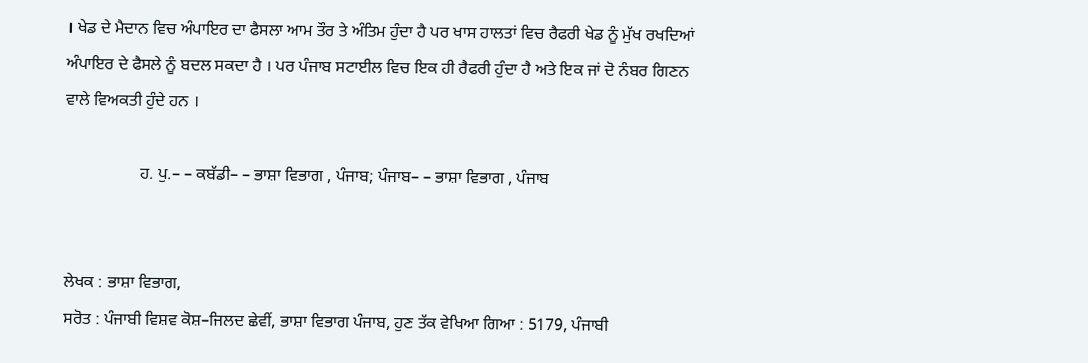। ਖੇਡ ਦੇ ਮੈਦਾਨ ਵਿਚ ਅੰਪਾਇਰ ਦਾ ਫੈਸਲਾ ਆਮ ਤੌਰ ਤੇ ਅੰਤਿਮ ਹੁੰਦਾ ਹੈ ਪਰ ਖਾਸ ਹਾਲਤਾਂ ਵਿਚ ਰੈਫਰੀ ਖੇਡ ਨੂੰ ਮੁੱਖ ਰਖਦਿਆਂ ਅੰਪਾਇਰ ਦੇ ਫੈਸਲੇ ਨੂੰ ਬਦਲ ਸਕਦਾ ਹੈ । ਪਰ ਪੰਜਾਬ ਸਟਾਈਲ ਵਿਚ ਇਕ ਹੀ ਰੈਫਰੀ ਹੁੰਦਾ ਹੈ ਅਤੇ ਇਕ ਜਾਂ ਦੋ ਨੰਬਰ ਗਿਣਨ ਵਾਲੇ ਵਿਅਕਤੀ ਹੁੰਦੇ ਹਨ ।

                  ਹ. ਪੁ.– – ਕਬੱਡੀ– – ਭਾਸ਼ਾ ਵਿਭਾਗ , ਪੰਜਾਬ; ਪੰਜਾਬ– – ਭਾਸ਼ਾ ਵਿਭਾਗ , ਪੰਜਾਬ


ਲੇਖਕ : ਭਾਸ਼ਾ ਵਿਭਾਗ,
ਸਰੋਤ : ਪੰਜਾਬੀ ਵਿਸ਼ਵ ਕੋਸ਼–ਜਿਲਦ ਛੇਵੀਂ, ਭਾਸ਼ਾ ਵਿਭਾਗ ਪੰਜਾਬ, ਹੁਣ ਤੱਕ ਵੇਖਿਆ ਗਿਆ : 5179, ਪੰਜਾਬੀ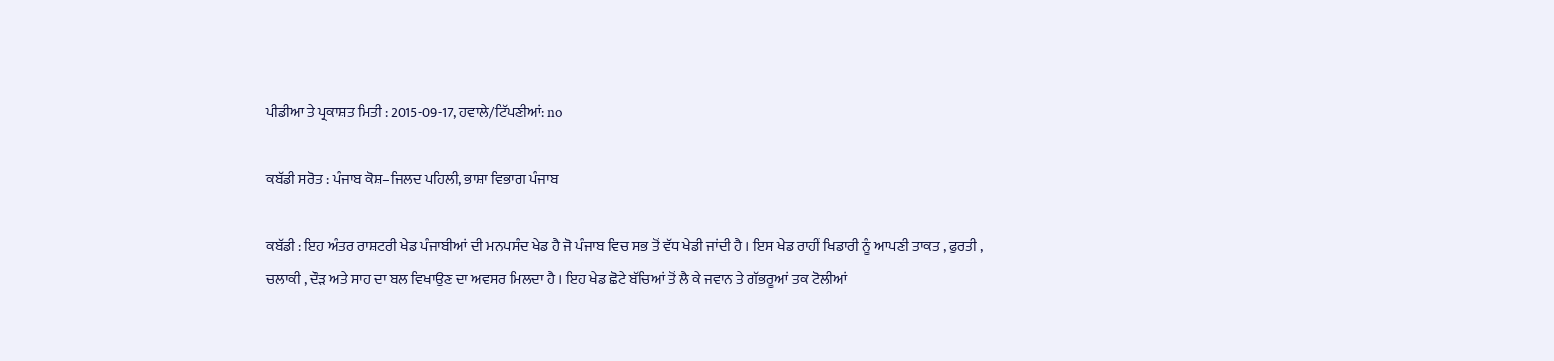ਪੀਡੀਆ ਤੇ ਪ੍ਰਕਾਸ਼ਤ ਮਿਤੀ : 2015-09-17, ਹਵਾਲੇ/ਟਿੱਪਣੀਆਂ: no

ਕਬੱਡੀ ਸਰੋਤ : ਪੰਜਾਬ ਕੋਸ਼–ਜਿਲਦ ਪਹਿਲੀ, ਭਾਸ਼ਾ ਵਿਭਾਗ ਪੰਜਾਬ

ਕਬੱਡੀ : ਇਹ ਅੰਤਰ ਰਾਸ਼ਟਰੀ ਖੇਡ ਪੰਜਾਬੀਆਂ ਦੀ ਮਨਪਸੰਦ ਖੇਡ ਹੈ ਜੋ ਪੰਜਾਬ ਵਿਚ ਸਭ ਤੋਂ ਵੱਧ ਖੇਡੀ ਜਾਂਦੀ ਹੈ । ਇਸ ਖੇਡ ਰਾਹੀਂ ਖਿਡਾਰੀ ਨੂੰ ਆਪਣੀ ਤਾਕਤ , ਫੁਰਤੀ , ਚਲਾਕੀ , ਦੌੜ ਅਤੇ ਸਾਹ ਦਾ ਬਲ ਵਿਖਾਉਣ ਦਾ ਅਵਸਰ ਮਿਲਦਾ ਹੈ । ਇਹ ਖੇਡ ਛੋਟੇ ਬੱਚਿਆਂ ਤੋਂ ਲੈ ਕੇ ਜਵਾਨ ਤੇ ਗੱਭਰੂਆਂ ਤਕ ਟੋਲੀਆਂ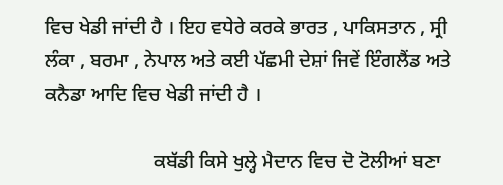ਵਿਚ ਖੇਡੀ ਜਾਂਦੀ ਹੈ । ਇਹ ਵਧੇਰੇ ਕਰਕੇ ਭਾਰਤ , ਪਾਕਿਸਤਾਨ , ਸ੍ਰੀ ਲੰਕਾ , ਬਰਮਾ , ਨੇਪਾਲ ਅਤੇ ਕਈ ਪੱਛਮੀ ਦੇਸ਼ਾਂ ਜਿਵੇਂ ਇੰਗਲੈਂਡ ਅਤੇ ਕਨੈਡਾ ਆਦਿ ਵਿਚ ਖੇਡੀ ਜਾਂਦੀ ਹੈ ।

                      ਕਬੱਡੀ ਕਿਸੇ ਖੁਲ੍ਹੇ ਮੈਦਾਨ ਵਿਚ ਦੋ ਟੋਲੀਆਂ ਬਣਾ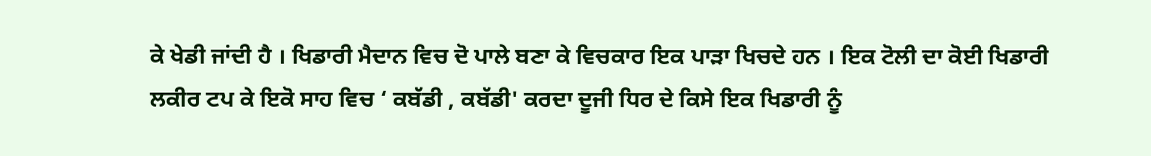ਕੇ ਖੇਡੀ ਜਾਂਦੀ ਹੈ । ਖਿਡਾਰੀ ਮੈਦਾਨ ਵਿਚ ਦੋ ਪਾਲੇ ਬਣਾ ਕੇ ਵਿਚਕਾਰ ਇਕ ਪਾੜਾ ਖਿਚਦੇ ਹਨ । ਇਕ ਟੋਲੀ ਦਾ ਕੋਈ ਖਿਡਾਰੀ ਲਕੀਰ ਟਪ ਕੇ ਇਕੋ ਸਾਹ ਵਿਚ ‘ ਕਬੱਡੀ , ਕਬੱਡੀ' ਕਰਦਾ ਦੂਜੀ ਧਿਰ ਦੇ ਕਿਸੇ ਇਕ ਖਿਡਾਰੀ ਨੂੰ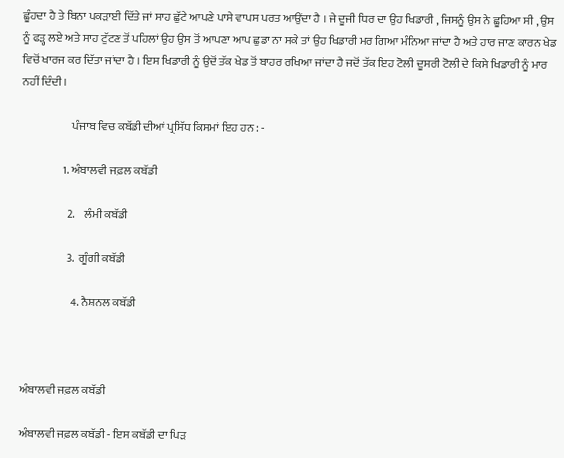ਛੂੰਹਦਾ ਹੈ ਤੇ ਬਿਨਾ ਪਕੜਾਈ ਦਿੱਤੇ ਜਾਂ ਸਾਹ ਛੁੱਟੇ ਆਪਣੇ ਪਾਸੇ ਵਾਪਸ ਪਰਤ ਆਉਂਦਾ ਹੈ । ਜੇ ਦੂਜੀ ਧਿਰ ਦਾ ਉਹ ਖਿਡਾਰੀ , ਜਿਸਨੂੰ ਉਸ ਨੇ ਛੂਹਿਆ ਸੀ , ਉਸ ਨੂੰ ਫੜ੍ਹ ਲਏ ਅਤੇ ਸਾਹ ਟੁੱਟਣ ਤੋਂ ਪਹਿਲਾਂ ਉਹ ਉਸ ਤੋਂ ਆਪਣਾ ਆਪ ਛੁਡਾ ਨਾ ਸਕੇ ਤਾਂ ਉਹ ਖਿਡਾਰੀ ਮਰ ਗਿਆ ਮੰਨਿਆ ਜਾਂਦਾ ਹੈ ਅਤੇ ਹਾਰ ਜਾਣ ਕਾਰਨ ਖੇਡ ਵਿਚੋਂ ਖਾਰਜ ਕਰ ਦਿੱਤਾ ਜਾਂਦਾ ਹੈ । ਇਸ ਖਿਡਾਰੀ ਨੂੰ ਉਦੋਂ ਤੱਕ ਖੇਡ ਤੋਂ ਬਾਹਰ ਰਖਿਆ ਜਾਂਦਾ ਹੈ ਜਦੋਂ ਤੱਕ ਇਹ ਟੋਲੀ ਦੂਸਰੀ ਟੋਲੀ ਦੇ ਕਿਸੇ ਖਿਡਾਰੀ ਨੂੰ ਮਾਰ ਨਹੀਂ ਦਿੰਦੀ ।

                      ਪੰਜਾਬ ਵਿਚ ਕਬੱਡੀ ਦੀਆਂ ਪ੍ਰਸਿੱਧ ਕਿਸਮਾਂ ਇਹ ਹਨ : -

                  1. ਅੰਬਾਲਵੀ ਜਫ਼ਲ ਕਬੱਡੀ

                    2.    ਲੰਮੀ ਕਬੱਡੀ

                    3.  ਗੂੰਗੀ ਕਬੱਡੀ

                      4. ਨੈਸ਼ਨਲ ਕਬੱਡੀ



ਅੰਬਾਲਵੀ ਜਫ਼ਲ ਕਬੱਡੀ

ਅੰਬਾਲਵੀ ਜਫ਼ਲ ਕਬੱਡੀ - ਇਸ ਕਬੱਡੀ ਦਾ ਪਿੜ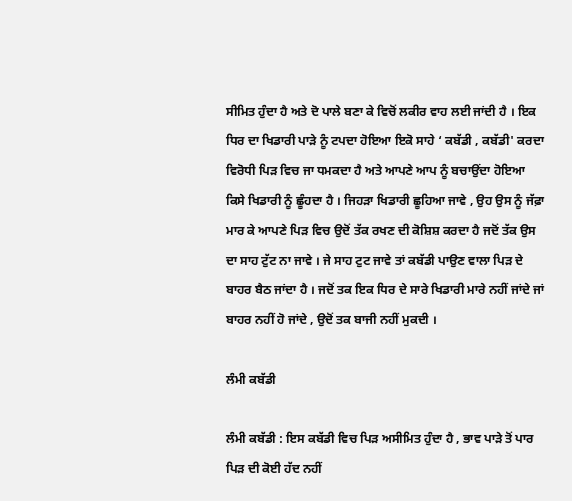ਸੀਮਿਤ ਹੁੰਦਾ ਹੈ ਅਤੇ ਦੋ ਪਾਲੇ ਬਣਾ ਕੇ ਵਿਚੋਂ ਲਕੀਰ ਵਾਹ ਲਈ ਜਾਂਦੀ ਹੈ । ਇਕ ਧਿਰ ਦਾ ਖਿਡਾਰੀ ਪਾੜੇ ਨੂੰ ਟਪਦਾ ਹੋਇਆ ਇਕੋ ਸਾਹੇ ‘ ਕਬੱਡੀ , ਕਬੱਡੀ' ਕਰਦਾ ਵਿਰੋਧੀ ਪਿੜ ਵਿਚ ਜਾ ਧਮਕਦਾ ਹੈ ਅਤੇ ਆਪਣੇ ਆਪ ਨੂੰ ਬਚਾਉਂਦਾ ਹੋਇਆ ਕਿਸੇ ਖਿਡਾਰੀ ਨੂੰ ਛੂੰਹਦਾ ਹੈ । ਜਿਹੜਾ ਖਿਡਾਰੀ ਛੂਹਿਆ ਜਾਵੇ , ਉਹ ਉਸ ਨੂੰ ਜੱਫ਼ਾ ਮਾਰ ਕੇ ਆਪਣੇ ਪਿੜ ਵਿਚ ਉਦੋਂ ਤੱਕ ਰਖਣ ਦੀ ਕੋਸ਼ਿਸ਼ ਕਰਦਾ ਹੈ ਜਦੋਂ ਤੱਕ ਉਸ ਦਾ ਸਾਹ ਟੁੱਟ ਨਾ ਜਾਵੇ । ਜੇ ਸਾਹ ਟੁਟ ਜਾਵੇ ਤਾਂ ਕਬੱਡੀ ਪਾਉਣ ਵਾਲਾ ਪਿੜ ਦੇ ਬਾਹਰ ਬੈਠ ਜਾਂਦਾ ਹੈ । ਜਦੋਂ ਤਕ ਇਕ ਧਿਰ ਦੇ ਸਾਰੇ ਖਿਡਾਰੀ ਮਾਰੇ ਨਹੀਂ ਜਾਂਦੇ ਜਾਂ ਬਾਹਰ ਨਹੀਂ ਹੋ ਜਾਂਦੇ , ਉਦੋਂ ਤਕ ਬਾਜੀ ਨਹੀਂ ਮੁਕਦੀ ।

ਲੰਮੀ ਕਬੱਡੀ

ਲੰਮੀ ਕਬੱਡੀ : ਇਸ ਕਬੱਡੀ ਵਿਚ ਪਿੜ ਅਸੀਮਿਤ ਹੁੰਦਾ ਹੈ , ਭਾਵ ਪਾੜੇ ਤੋਂ ਪਾਰ ਪਿੜ ਦੀ ਕੋਈ ਹੱਦ ਨਹੀਂ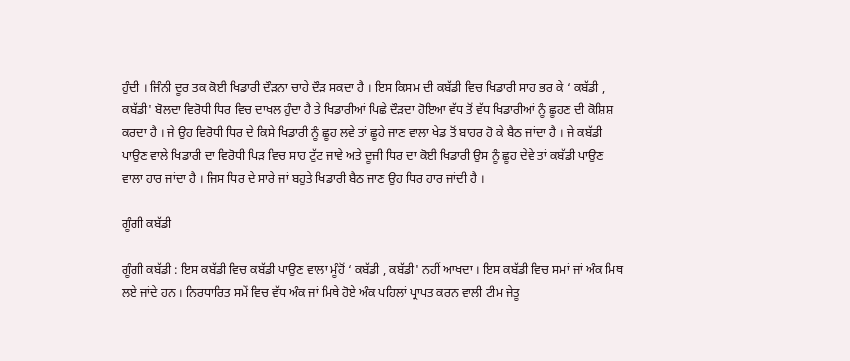ਹੁੰਦੀ । ਜਿੰਨੀ ਦੂਰ ਤਕ ਕੋਈ ਖਿਡਾਰੀ ਦੌੜਨਾ ਚਾਹੇ ਦੌੜ ਸਕਦਾ ਹੈ । ਇਸ ਕਿਸਮ ਦੀ ਕਬੱਡੀ ਵਿਚ ਖਿਡਾਰੀ ਸਾਹ ਭਰ ਕੇ ‘ ਕਬੱਡੀ , ਕਬੱਡੀ' ਬੋਲਦਾ ਵਿਰੋਧੀ ਧਿਰ ਵਿਚ ਦਾਖਲ ਹੁੰਦਾ ਹੈ ਤੇ ਖਿਡਾਰੀਆਂ ਪਿਛੇ ਦੌੜਦਾ ਹੋਇਆ ਵੱਧ ਤੋਂ ਵੱਧ ਖਿਡਾਰੀਆਂ ਨੂੰ ਛੂਹਣ ਦੀ ਕੋਸ਼ਿਸ਼ ਕਰਦਾ ਹੈ । ਜੇ ਉਹ ਵਿਰੋਧੀ ਧਿਰ ਦੇ ਕਿਸੇ ਖਿਡਾਰੀ ਨੂੰ ਛੂਹ ਲਵੇ ਤਾਂ ਛੂਹੇ ਜਾਣ ਵਾਲਾ ਖੇਡ ਤੋਂ ਬਾਹਰ ਹੋ ਕੇ ਬੈਠ ਜਾਂਦਾ ਹੈ । ਜੇ ਕਬੱਡੀ ਪਾਉਣ ਵਾਲੇ ਖਿਡਾਰੀ ਦਾ ਵਿਰੋਧੀ ਪਿੜ ਵਿਚ ਸਾਹ ਟੁੱਟ ਜਾਵੇ ਅਤੇ ਦੂਜੀ ਧਿਰ ਦਾ ਕੋਈ ਖਿਡਾਰੀ ਉਸ ਨੂੰ ਛੂਹ ਦੇਵੇ ਤਾਂ ਕਬੱਡੀ ਪਾਉਣ ਵਾਲਾ ਹਾਰ ਜਾਂਦਾ ਹੈ । ਜਿਸ ਧਿਰ ਦੇ ਸਾਰੇ ਜਾਂ ਬਹੁਤੇ ਖਿਡਾਰੀ ਬੈਠ ਜਾਣ ਉਹ ਧਿਰ ਹਾਰ ਜਾਂਦੀ ਹੈ ।

ਗੂੰਗੀ ਕਬੱਡੀ

ਗੂੰਗੀ ਕਬੱਡੀ : ਇਸ ਕਬੱਡੀ ਵਿਚ ਕਬੱਡੀ ਪਾਉਣ ਵਾਲਾ ਮੂੰਹੋਂ ‘ ਕਬੱਡੀ , ਕਬੱਡੀ' ਨਹੀਂ ਆਖਦਾ । ਇਸ ਕਬੱਡੀ ਵਿਚ ਸਮਾਂ ਜਾਂ ਅੰਕ ਮਿਥ ਲਏ ਜਾਂਦੇ ਹਨ । ਨਿਰਧਾਰਿਤ ਸਮੇਂ ਵਿਚ ਵੱਧ ਅੰਕ ਜਾਂ ਮਿਥੇ ਹੋਏ ਅੰਕ ਪਹਿਲਾਂ ਪ੍ਰਾਪਤ ਕਰਨ ਵਾਲੀ ਟੀਮ ਜੇਤੂ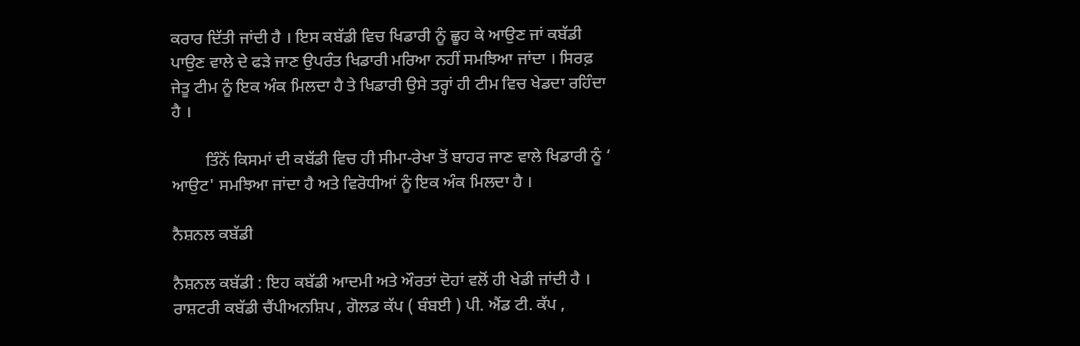ਕਰਾਰ ਦਿੱਤੀ ਜਾਂਦੀ ਹੈ । ਇਸ ਕਬੱਡੀ ਵਿਚ ਖਿਡਾਰੀ ਨੂੰ ਛੂਹ ਕੇ ਆਉਣ ਜਾਂ ਕਬੱਡੀ ਪਾਉਣ ਵਾਲੇ ਦੇ ਫੜੇ ਜਾਣ ਉਪਰੰਤ ਖਿਡਾਰੀ ਮਰਿਆ ਨਹੀਂ ਸਮਝਿਆ ਜਾਂਦਾ । ਸਿਰਫ਼ ਜੇਤੂ ਟੀਮ ਨੂੰ ਇਕ ਅੰਕ ਮਿਲਦਾ ਹੈ ਤੇ ਖਿਡਾਰੀ ਉਸੇ ਤਰ੍ਹਾਂ ਹੀ ਟੀਮ ਵਿਚ ਖੇਡਦਾ ਰਹਿੰਦਾ ਹੈ ।

        ਤਿੰਨੋਂ ਕਿਸਮਾਂ ਦੀ ਕਬੱਡੀ ਵਿਚ ਹੀ ਸੀਮਾ-ਰੇਖਾ ਤੋਂ ਬਾਹਰ ਜਾਣ ਵਾਲੇ ਖਿਡਾਰੀ ਨੂੰ ‘ ਆਉਟ' ਸਮਝਿਆ ਜਾਂਦਾ ਹੈ ਅਤੇ ਵਿਰੋਧੀਆਂ ਨੂੰ ਇਕ ਅੰਕ ਮਿਲਦਾ ਹੈ ।

ਨੈਸ਼ਨਲ ਕਬੱਡੀ

ਨੈਸ਼ਨਲ ਕਬੱਡੀ : ਇਹ ਕਬੱਡੀ ਆਦਮੀ ਅਤੇ ਔਰਤਾਂ ਦੋਹਾਂ ਵਲੋਂ ਹੀ ਖੇਡੀ ਜਾਂਦੀ ਹੈ । ਰਾਸ਼ਟਰੀ ਕਬੱਡੀ ਚੈਂਪੀਅਨਸ਼ਿਪ , ਗੋਲਡ ਕੱਪ ( ਬੰਬਈ ) ਪੀ. ਐਂਡ ਟੀ. ਕੱਪ ,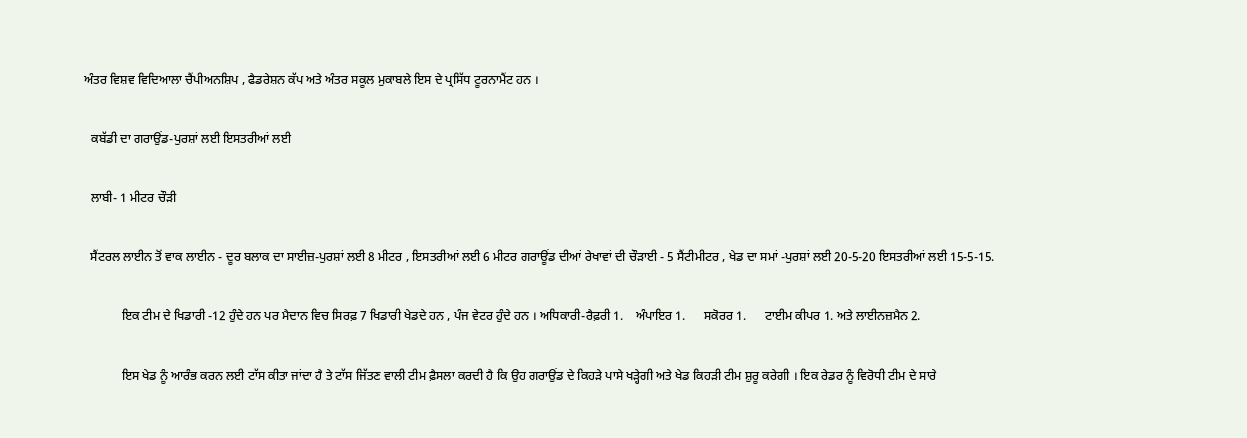ਅੰਤਰ ਵਿਸ਼ਵ ਵਿਦਿਆਲਾ ਚੈਂਪੀਅਨਸ਼ਿਪ , ਫੈਡਰੇਸ਼ਨ ਕੱਪ ਅਤੇ ਅੰਤਰ ਸਕੂਲ ਮੁਕਾਬਲੇ ਇਸ ਦੇ ਪ੍ਰਸਿੱਧ ਟੂਰਨਾਮੈਂਟ ਹਨ ।

  ਕਬੱਡੀ ਦਾ ਗਰਾਉਂਡ-ਪੁਰਸ਼ਾਂ ਲਈ ਇਸਤਰੀਆਂ ਲਈ

  ਲਾਬੀ- 1 ਮੀਟਰ ਚੌੜੀ

  ਸੈਂਟਰਲ ਲਾਈਨ ਤੋਂ ਵਾਕ ਲਾਈਨ - ਦੂਰ ਬਲਾਕ ਦਾ ਸਾਈਜ਼-ਪੁਰਸ਼ਾਂ ਲਈ 8 ਮੀਟਰ , ਇਸਤਰੀਆਂ ਲਈ 6 ਮੀਟਰ ਗਰਾਊਂਡ ਦੀਆਂ ਰੇਖਾਵਾਂ ਦੀ ਚੌੜਾਈ - 5 ਸੈਂਟੀਮੀਟਰ , ਖੇਡ ਦਾ ਸਮਾਂ -ਪੁਰਸ਼ਾਂ ਲਈ 20-5-20 ਇਸਤਰੀਆਂ ਲਈ 15-5-15.

            ਇਕ ਟੀਮ ਦੇ ਖਿਡਾਰੀ -12 ਹੁੰਦੇ ਹਨ ਪਰ ਮੈਦਾਨ ਵਿਚ ਸਿਰਫ਼ 7 ਖਿਡਾਰੀ ਖੇਡਦੇ ਹਨ , ਪੰਜ ਵੇਟਰ ਹੁੰਦੇ ਹਨ । ਅਧਿਕਾਰੀ-ਰੈਫ਼ਰੀ 1.    ਅੰਪਾਇਰ 1.      ਸਕੋਰਰ 1.      ਟਾਈਮ ਕੀਪਰ 1. ਅਤੇ ਲਾਈਨਜ਼ਮੈਨ 2.

            ਇਸ ਖੇਡ ਨੂੰ ਆਰੰਭ ਕਰਨ ਲਈ ਟਾੱਸ ਕੀਤਾ ਜਾਂਦਾ ਹੈ ਤੇ ਟਾੱਸ ਜਿੱਤਣ ਵਾਲੀ ਟੀਮ ਫ਼ੈਸਲਾ ਕਰਦੀ ਹੈ ਕਿ ਉਹ ਗਰਾਉਂਡ ਦੇ ਕਿਹੜੇ ਪਾਸੇ ਖੜ੍ਹੇਗੀ ਅਤੇ ਖੇਡ ਕਿਹੜੀ ਟੀਮ ਸ਼ੁਰੂ ਕਰੇਗੀ । ਇਕ ਰੇਡਰ ਨੂੰ ਵਿਰੋਧੀ ਟੀਮ ਦੇ ਸਾਰੇ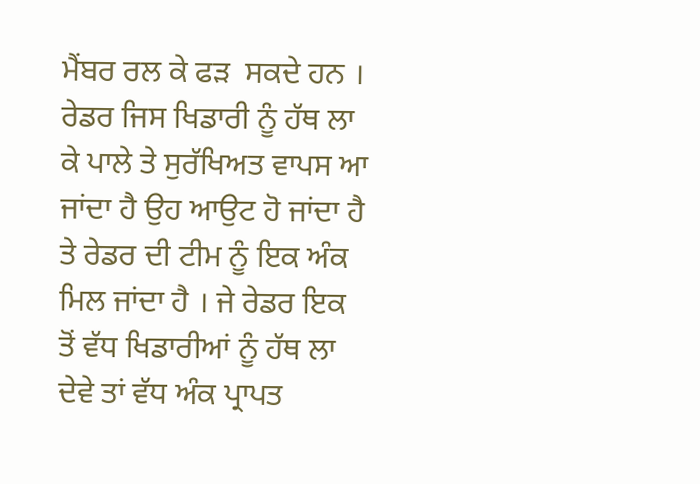ਮੈਂਬਰ ਰਲ ਕੇ ਫੜ  ਸਕਦੇ ਹਨ । ਰੇਡਰ ਜਿਸ ਖਿਡਾਰੀ ਨੂੰ ਹੱਥ ਲਾ ਕੇ ਪਾਲੇ ਤੇ ਸੁਰੱਖਿਅਤ ਵਾਪਸ ਆ ਜਾਂਦਾ ਹੈ ਉਹ ਆਉਟ ਹੋ ਜਾਂਦਾ ਹੈ ਤੇ ਰੇਡਰ ਦੀ ਟੀਮ ਨੂੰ ਇਕ ਅੰਕ ਮਿਲ ਜਾਂਦਾ ਹੈ । ਜੇ ਰੇਡਰ ਇਕ ਤੋਂ ਵੱਧ ਖਿਡਾਰੀਆਂ ਨੂੰ ਹੱਥ ਲਾ ਦੇਵੇ ਤਾਂ ਵੱਧ ਅੰਕ ਪ੍ਰਾਪਤ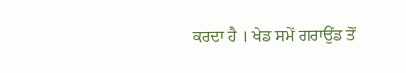ਕਰਦਾ ਹੈ । ਖੇਡ ਸਮੇਂ ਗਰਾਉਂਡ ਤੋਂ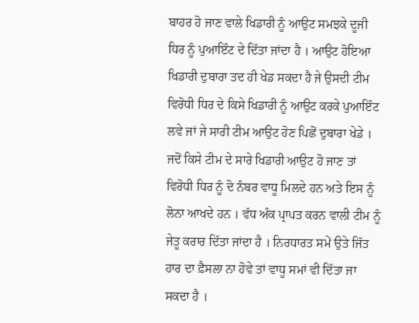ਬਾਹਰ ਹੋ ਜਾਣ ਵਾਲੇ ਖਿਡਾਰੀ ਨੂੰ ਆਉਟ ਸਮਝਕੇ ਦੂਜੀ ਧਿਰ ਨੂੰ ਪੁਆਇੰਟ ਦੇ ਦਿੱਤਾ ਜਾਂਦਾ ਹੈ । ਆਉਟ ਹੋਇਆ ਖਿਡਾਰੀ ਦੁਬਾਰਾ ਤਦ ਹੀ ਖੇਡ ਸਕਦਾ ਹੈ ਜੇ ਉਸਦੀ ਟੀਮ ਵਿਰੋਧੀ ਧਿਰ ਦੇ ਕਿਸੇ ਖਿਡਾਰੀ ਨੂੰ ਆਉਟ ਕਰਕੇ ਪੁਆਇੰਟ ਲਵੇ ਜਾਂ ਜੇ ਸਾਰੀ ਟੀਮ ਆਉਟ ਹੋਣ ਪਿਛੋਂ ਦੁਬਾਰਾ ਖੇਡੇ । ਜਦੋਂ ਕਿਸੇ ਟੀਮ ਦੇ ਸਾਰੇ ਖਿਡਾਰੀ ਆਉਟ ਹੋ ਜਾਣ ਤਾਂ ਵਿਰੋਧੀ ਧਿਰ ਨੂੰ ਦੋ ਨੰਬਰ ਵਾਧੂ ਮਿਲਦੇ ਹਨ ਅਤੇ ਇਸ ਨੂੰ ਲੋਨਾ ਆਖਦੇ ਹਨ । ਵੱਧ ਅੰਕ ਪ੍ਰਾਪਤ ਕਰਨ ਵਾਲੀ ਟੀਮ ਨੂੰ ਜੇਤੂ ਕਰਾਰ ਦਿੱਤਾ ਜਾਂਦਾ ਹੈ । ਨਿਰਧਾਰਤ ਸਮੇਂ ਉਤੇ ਜਿੱਤ ਹਾਰ ਦਾ ਫ਼ੈਸਲਾ ਨਾ ਹੋਵੇ ਤਾਂ ਵਾਧੂ ਸਮਾਂ ਵੀ ਦਿੱਤਾ ਜਾ ਸਕਦਾ ਹੈ ।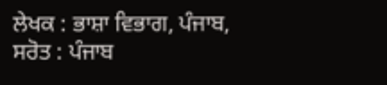ਲੇਖਕ : ਭਾਸ਼ਾ ਵਿਭਾਗ, ਪੰਜਾਬ,
ਸਰੋਤ : ਪੰਜਾਬ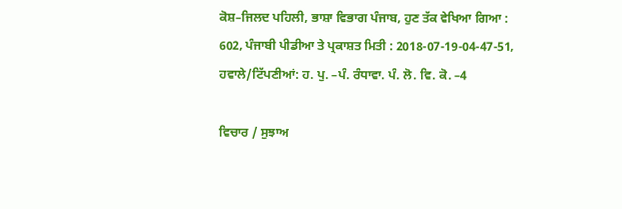ਕੋਸ਼–ਜਿਲਦ ਪਹਿਲੀ, ਭਾਸ਼ਾ ਵਿਭਾਗ ਪੰਜਾਬ, ਹੁਣ ਤੱਕ ਵੇਖਿਆ ਗਿਆ : 602, ਪੰਜਾਬੀ ਪੀਡੀਆ ਤੇ ਪ੍ਰਕਾਸ਼ਤ ਮਿਤੀ : 2018-07-19-04-47-51, ਹਵਾਲੇ/ਟਿੱਪਣੀਆਂ: ਹ. ਪੁ. –ਪੰ. ਰੰਧਾਵਾ. ਪੰ. ਲੋ. ਵਿ. ਕੋ. –4

ਵਿਚਾਰ / ਸੁਝਾਅ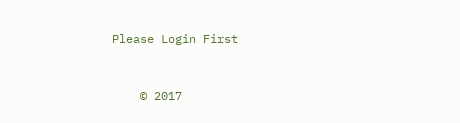Please Login First


    © 2017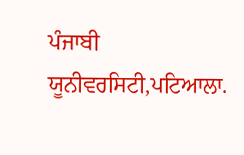ਪੰਜਾਬੀ ਯੂਨੀਵਰਸਿਟੀ,ਪਟਿਆਲਾ.